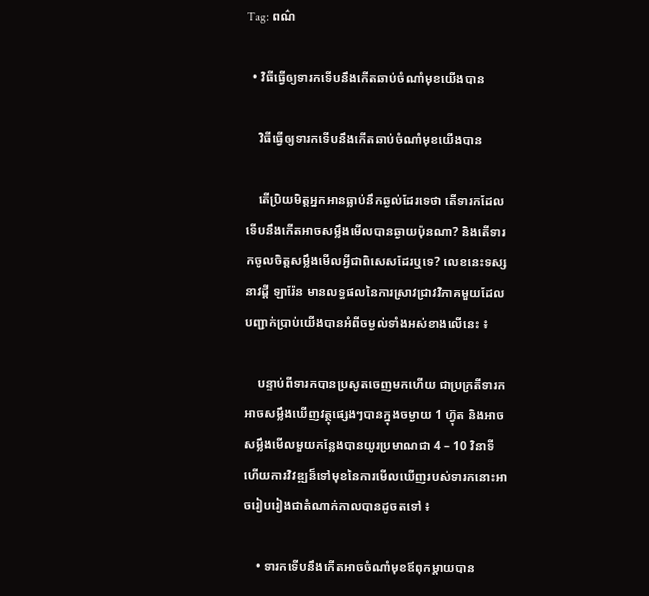Tag: ពណ៌

  • វិធីធ្វើឲ្យទារកទើបនឹងកើតឆាប់ចំណាំមុខយើងបាន

    វិធីធ្វើឲ្យទារកទើបនឹងកើតឆាប់ចំណាំមុខយើងបាន

    តើប្រិយមិត្តអ្នកអានធ្លាប់នឹកឆ្ងល់ដែរទេថា តើទារកដែលទើបនឹងកើតអាចសម្លឹងមើលបានឆ្ងាយប៉ុនណា? និងតើទារកចូលចិត្តសម្លឹងមើលអ្វីជាពិសេសដែរឬទេ? លេខនេះទស្សនាវដ្តី ឡារ៉ែន មានលទ្ធផលនៃការស្រាវជ្រាវវិភាគមួយដែលបញ្ជាក់ប្រាប់យើងបានអំពីចម្ងល់ទាំងអស់ខាងលើនេះ ៖

    បន្ទាប់ពីទារកបានប្រសូតចេញមកហើយ ជាប្រក្រតីទារកអាចសម្លឹងឃើញវត្ថុផ្សេងៗបានក្នុងចម្ងាយ 1 ហ៊្វុត និងអាចសម្លឹងមើលមួយកន្លែងបានយូរប្រមាណជា 4 – 10 វិនាទី ហើយការវិវឌ្ឍន៏ទៅមុខនៃការមើលឃើញរបស់ទារកនោះអាចរៀបរៀងជាតំណាក់កាលបានដូចតទៅ ៖

    • ទារកទើបនឹងកើតអាចចំណាំមុខឪពុកម្តាយបាន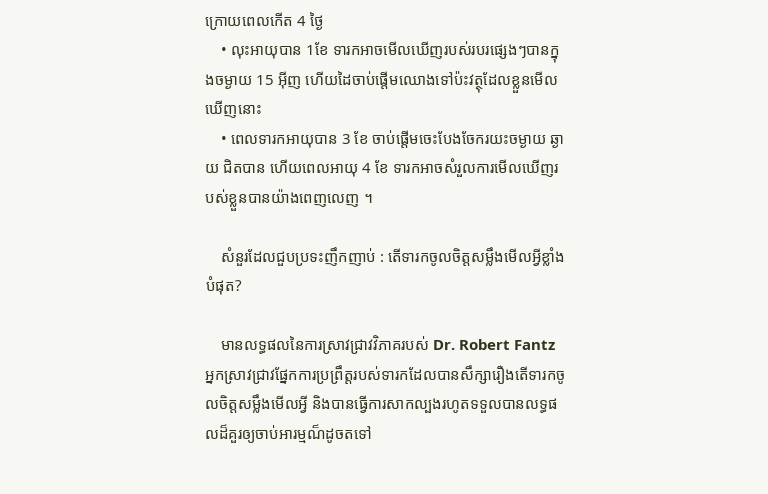ក្រោយពេលកើត 4 ថ្ងៃ
    • លុះអាយុបាន 1ខែ ទារកអាចមើលឃើញរបស់របរផ្សេងៗបានក្នុងចម្ងាយ 15 អ៊ីញ ហើយដៃចាប់ផ្តើមឈោងទៅប៉ះវត្ថុដែលខ្លួនមើលឃើញនោះ
    • ពេលទារកអាយុបាន 3 ខែ ចាប់ផ្តើមចេះបែងចែករយះចម្ងាយ ឆ្ងាយ ជិតបាន ហើយពេលអាយុ 4 ខែ ទារកអាចសំរួលការមើលឃើញរបស់ខ្លួនបានយ៉ាងពេញលេញ ។

    សំនួរដែលជួបប្រទះញឹកញាប់ : តើទារកចូលចិត្តសម្លឹងមើលអ្វីខ្លាំងបំផុត?

    មានលទ្ធផលនៃការស្រាវជ្រាវវិភាគរបស់ Dr. Robert Fantz អ្នកស្រាវជ្រាវផ្នែកការប្រព្រឹត្តរបស់ទារកដែលបានសឹក្សារឿងតើទារកចូលចិត្តសម្លឹងមើលអ្វី និងបានធ្វើការសាកល្បងរហូតទទួលបានលទ្ធផលដ៏គួរឲ្យចាប់អារម្មណ៏ដូចតទៅ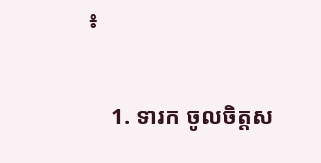៖

    1. ទារក ចូលចិត្តស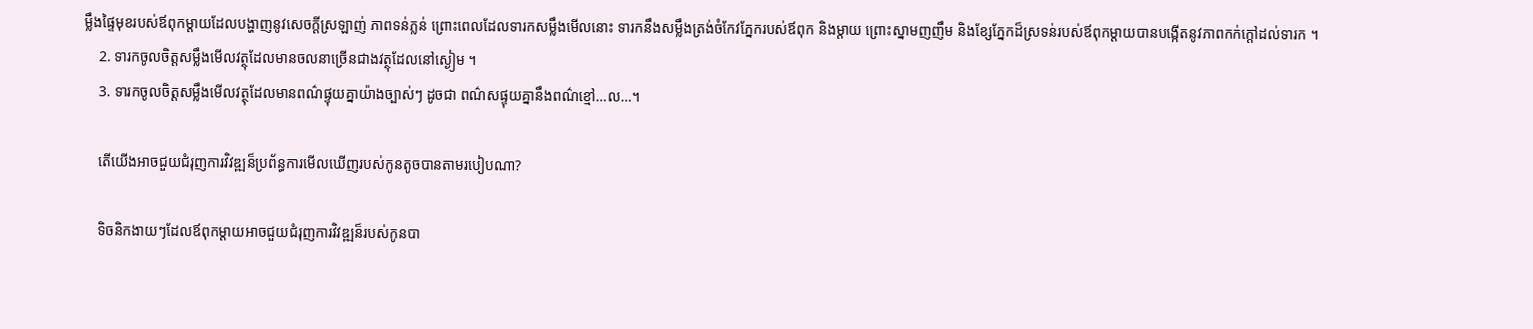ម្លឹងផ្ទៃមុខរបស់ឪពុកម្តាយដែលបង្ហាញនូវសេចក្តីស្រឡាញ់ ភាពទន់ភ្លន់ ព្រោះពេលដែលទារកសម្លឹងមើលនោះ ទារកនឹងសម្លឹងត្រង់ចំកែវភ្នែករបស់ឪពុក និងម្តាយ ព្រោះស្នាមញញឹម និងខ្សែភ្នែកដ៏ស្រទន់របស់ឪពុកម្តាយបានបង្កើតនូវភាពកក់ក្តៅដល់ទារក ។
    2. ទារកចូលចិត្តសម្លឹងមើលវត្ថុដែលមានចលនាច្រើនជាងវត្ថុដែលនៅស្ងៀម ។
    3. ទារកចូលចិត្តសម្លឹងមើលវត្ថុដែលមានពណ៌ផ្ទុយគ្នាយ៉ាងច្បាស់ៗ ដូចជា ពណ៌សផ្ទុយគ្នានឹងពណ៌ខ្មៅ…ល…។

    តើយើងអាចជួយជំរុញការវិវឌ្ឍន៏ប្រព័ន្ធការមើលឃើញរបស់កូនតូចបានតាមរបៀបណា?

    ទិចនិកងាយៗដែលឪពុកម្តាយអាចជួយជំរុញការវិវឌ្ឍន៏របស់កូនបា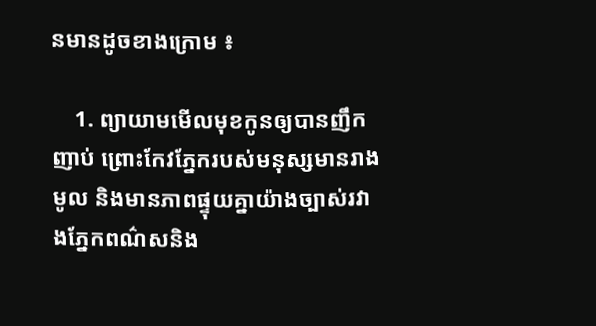នមានដូចខាងក្រោម ៖

    1. ព្យាយាមមើលមុខកូនឲ្យបានញឹកញាប់ ព្រោះកែវភ្នែករបស់មនុស្សមានរាងមូល និងមានភាពផ្ទុយគ្នាយ៉ាងច្បាស់រវាងភ្នែកពណ៌សនិង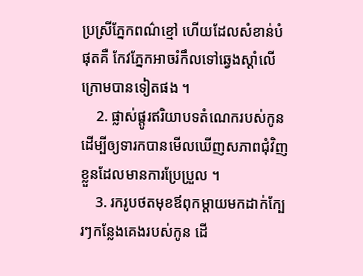ប្រស្រីភ្នែកពណ៌ខ្មៅ ហើយដែលសំខាន់បំផុតគឺ កែវភ្នែកអាចរំកឹលទៅឆ្វេងស្តាំលើក្រោមបានទៀតផង ។
    2. ផ្លាស់ផ្តូរឥរិយាបទតំណេករបស់កូន ដើម្បីឲ្យទារកបានមើលឃើញសភាពជុំវិញខ្លួនដែលមានការប្រែប្រួល ។
    3. រករូបថតមុខឪពុកម្តាយមកដាក់ក្បែរៗកន្លែងគេងរបស់កូន ដើ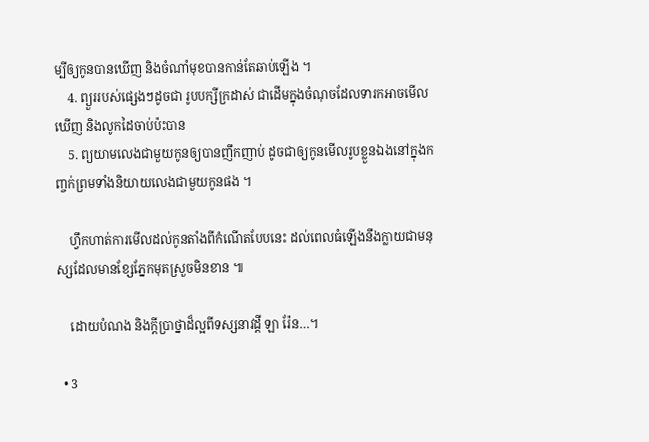ម្បីឲ្យកូនបានឃើញ និងចំណាំមុខបានកាន់តែឆាប់ឡើង ។
    4. ព្យួររបស់ផ្សេងៗដូចជា រូបបក្សីក្រដាស់ ជាដើមក្នុងចំណុចដែលទារកអាចមើលឃើញ និងលូកដៃចាប់ប៉ះបាន
    5. ព្យយាមលេងជាមួយកូនឲ្យបានញឹកញាប់ ដូចជាឲ្យកូនមើលរូបខ្លួនឯងនៅក្នុងកញ្ចក់ព្រមទាំងនិយាយលេងជាមួយកូនផង ។

    ហ្វឹកហាត់ការមើលដល់កូនតាំងពីកំណើតបែបនេះ ដល់ពេលធំឡើងនឹងក្លាយជាមនុស្សដែលមានខ្សែភ្នែកមុតស្រួចមិនខាន ៕

    ដោយបំណង និងក្តីប្រាថ្នាដ៏ល្អពីទស្សនាវដ្តី ឡា រ៉ែន…។

  • 3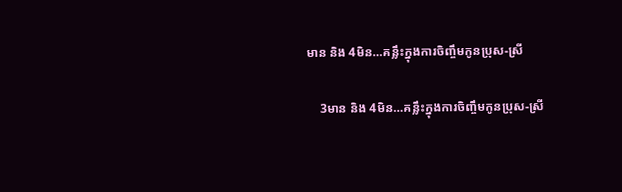មាន និង 4មិន…គន្លឹះក្នុងការចិញ្ចឹមកូនប្រុស-ស្រី

    3មាន និង 4មិន…គន្លឹះក្នុងការចិញ្ចឹមកូនប្រុស-ស្រី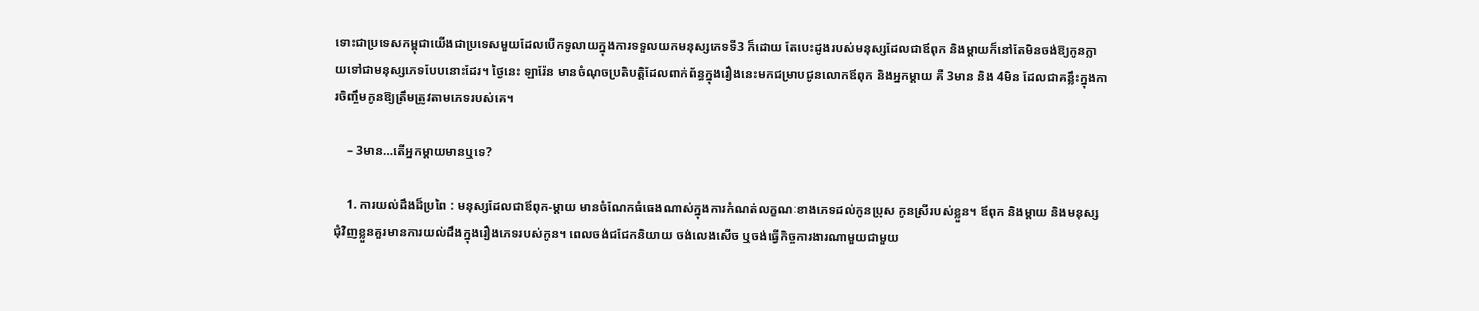ទោះជាប្រទេសកម្ពុជាយើងជាប្រទេសមួយដែលបើកទូលាយក្នុងការទទួលយកមនុស្សភេទទី3 ក៏ដោយ តែបេះដូងរបស់មនុស្សដែលជាឪពុក និងម្តាយក៏នៅតែមិនចង់ឱ្យកូនក្លាយទៅជាមនុស្សភេទបែបនោះដែរ។ ថ្ងៃនេះ ឡារ៉ែន មានចំណុចប្រតិបត្តិដែលពាក់ព័ន្ធក្នុងរឿងនេះមកជម្រាបជូនលោកឪពុក និងអ្នកម្តាយ គឺ 3មាន និង 4មិន ដែលជាគន្លឹះក្នុងការចិញ្ចឹមកូនឱ្យត្រឹមត្រូវតាមភេទរបស់គេ។

    – 3មាន…តើអ្នកម្តាយមានឬទេ?

    1. ការយល់ដឹងដ៏ប្រពៃ : មនុស្សដែលជាឪពុក-ម្តាយ មានចំណែកធំធេងណាស់ក្នុងការកំណត់លក្ខណៈខាងភេទដល់កូនប្រុស កូនស្រីរបស់ខ្លួន។ ឪពុក និងម្តាយ និងមនុស្សជុំវិញខ្លួនគួរមានការយល់ដឹងក្នុងរឿងភេទរបស់កូន។ ពេលចង់ជជែកនិយាយ ចង់លេងសើច ឬចង់ធ្វើកិច្ចការងារណាមួយជាមួយ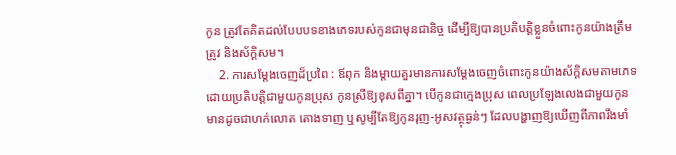កូន ត្រូវតែគិតដល់បែបបទខាងភេទរបស់កូនជាមុនជានិច្ច ដើម្បីឱ្យបានប្រតិបត្តិខ្លួនចំពោះកូនយ៉ាងត្រឹមត្រូវ និងស័ក្តិសម។
    2. ការសម្តែងចេញដ៏ប្រពៃ : ឪពុក និងម្តាយគួរមានការសម្តែងចេញចំពោះកូនយ៉ាងស័ក្តិសមតាមភេទ ដោយប្រតិបត្តិជាមួយកូនប្រុស កូនស្រីឱ្យខុសពីគ្នា។ បើកូនជាក្មេងប្រុស ពេលប្រឡែងលេងជាមួយកូន មានដូចជាហក់លោត តោងទាញ ឬសូម្បីតែឱ្យកូនរុញ-អូសវត្ថុធ្ងន់ៗ ដែលបង្ហាញឱ្យឃើញពីភាពរឹងមាំ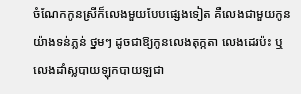ចំណែកកូនស្រីក៏លេងមួយបែបផ្សេងទៀត គឺលេងជាមួយកូនយ៉ាងទន់ភ្លន់ ថ្នមៗ ដូចជាឱ្យកូនលេងតុក្កតា លេងដេរប៉ះ ឬលេងដាំស្លបាយឡុកបាយឡជា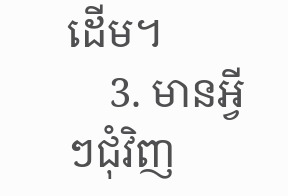ដើម។
    3. មានអ្វីៗជុំវិញ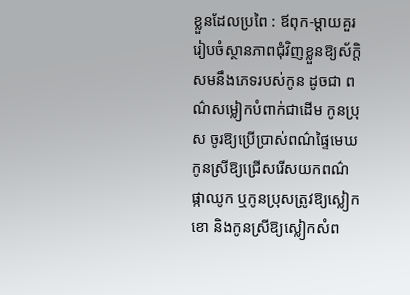ខ្លួនដែលប្រពៃ : ឪពុក-ម្តាយគួររៀបចំស្ថានភាពជុំវិញខ្លួនឱ្យស័ក្តិសមនឹងភេទរបស់កូន ដូចជា ពណ៌សម្លៀកបំពាក់ជាដើម កូនប្រុស ចូរឱ្យប្រើប្រាស់ពណ៌ផ្ទៃមេឃ កូនស្រីឱ្យជ្រើសរើសយកពណ៌ផ្កាឈូក ឬកូនប្រុសត្រូវឱ្យស្លៀកខោ និងកូនស្រីឱ្យស្លៀកសំព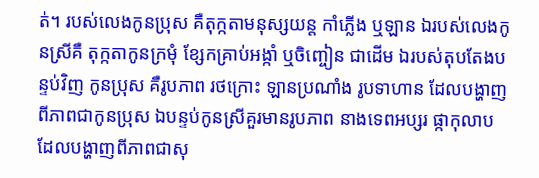ត់។ របស់លេងកូនប្រុស គឺតុក្កតាមនុស្សយន្ត កាំភ្លើង ឬឡាន ឯរបស់លេងកូនស្រីគឺ តុក្កតាកូនក្រមុំ ខ្សែកគ្រាប់អង្កាំ ឬចិញ្ចៀន ជាដើម ឯរបស់តុបតែងបន្ទប់វិញ កូនប្រុស គឺរូបភាព រថក្រោះ ឡានប្រណាំង រូបទាហាន ដែលបង្ហាញពីភាពជាកូនប្រុស ឯបន្ទប់កូនស្រីគួរមានរូបភាព នាងទេពអប្សរ ផ្កាកុលាប ដែលបង្ហាញពីភាពជាសុ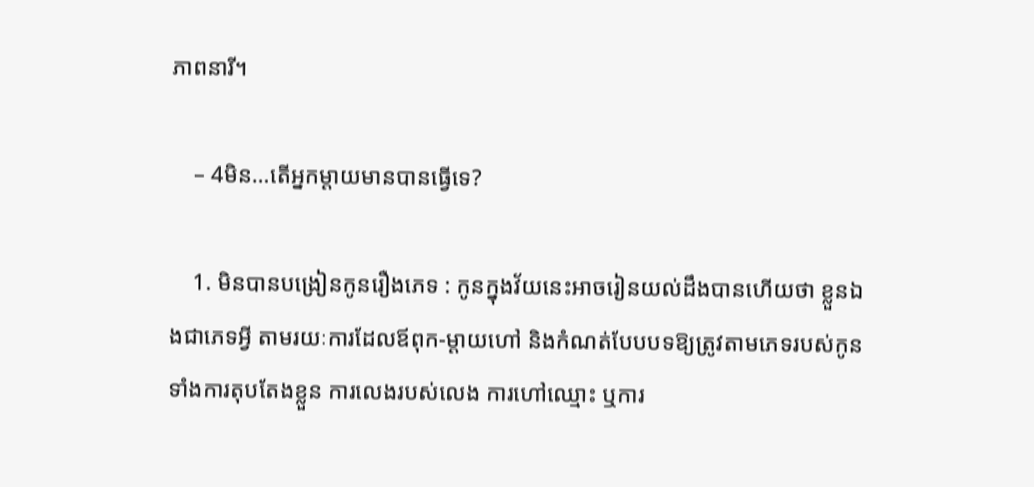ភាពនារី។

    – 4មិន…តើអ្នកម្តាយមានបានធ្វើទេ?

    1. មិនបានបង្រៀនកូនរឿងភេទ : កូនក្នុងវ័យនេះអាចរៀនយល់ដឹងបានហើយថា ខ្លួនឯងជាភេទអ្វី តាមរយៈការដែលឪពុក-ម្តាយហៅ និងកំណត់បែបបទឱ្យត្រូវតាមភេទរបស់កូន ទាំងការតុបតែងខ្លួន ការលេងរបស់លេង ការហៅឈ្មោះ ឬការ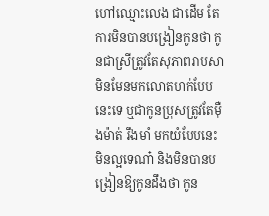ហៅឈ្មោះលេង ជាដើម តែការមិនបានបង្រៀនកូនថា កូនជាស្រីត្រូវតែសុភាពរាបសា មិនមែនមកលោតហក់បែបនេះទេ ឬជាកូនប្រុសត្រូវតែម៉ឺងម៉ាត់ រឹងមាំ មកយំបែបនេះមិនល្អទេណា៎ និងមិនបានបង្រៀនឱ្យកូនដឹងថា កូន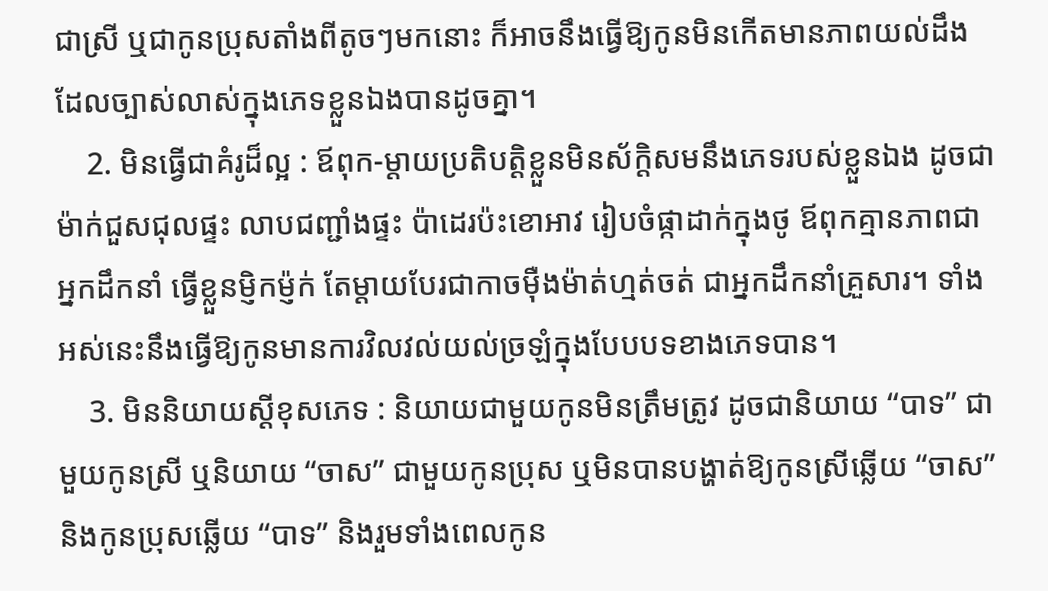ជាស្រី ឬជាកូនប្រុសតាំងពីតូចៗមកនោះ ក៏អាចនឹងធ្វើឱ្យកូនមិនកើតមានភាពយល់ដឹងដែលច្បាស់លាស់ក្នុងភេទខ្លួនឯងបានដូចគ្នា។
    2. មិនធ្វើជាគំរូដ៏ល្អ : ឪពុក-ម្តាយប្រតិបត្តិខ្លួនមិនស័ក្តិសមនឹងភេទរបស់ខ្លួនឯង ដូចជាម៉ាក់ជួសជុលផ្ទះ លាបជញ្ជាំងផ្ទះ ប៉ាដេរប៉ះខោអាវ រៀបចំផ្កាដាក់ក្នុងថូ ឪពុកគ្មានភាពជាអ្នកដឹកនាំ ធ្វើខ្លួនម្ញិកម្ញ៉ក់ តែម្តាយបែរជាកាចម៉ឺងម៉ាត់ហ្មត់ចត់ ជាអ្នកដឹកនាំគ្រួសារ។ ទាំងអស់នេះនឹងធ្វើឱ្យកូនមានការវិលវល់យល់ច្រឡំក្នុងបែបបទខាងភេទបាន។
    3. មិននិយាយស្ដីខុសភេទ : និយាយជាមួយកូនមិនត្រឹមត្រូវ ដូចជានិយាយ “បាទ” ជាមួយកូនស្រី ឬនិយាយ “ចាស” ជាមួយកូនប្រុស ឬមិនបានបង្ហាត់ឱ្យកូនស្រីឆ្លើយ “ចាស” និងកូនប្រុសឆ្លើយ “បាទ” និងរួមទាំងពេលកូន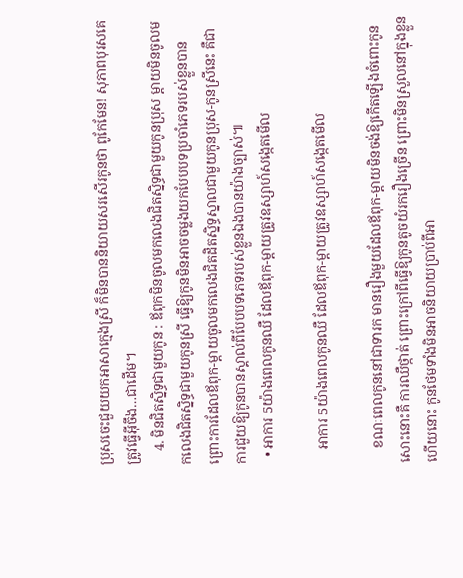ប្រុសចេះជួយយកអាសាក្មេងស្រី ក៏មិនបាននិយាយសរសើរកូនថា ពូកែមែន! សុភាពបុរសគេត្រូវធ្វើអុីចឹង…ជាដើម។
    4. មិនជិតស្និទ្ធជាមួយកូន : ឪពុកមិនចូលមកលេងជិតស្និទ្ធជាមួយកូនប្រុស ម្តាយមិនចូលមកលេងជិតស្និទ្ធជាមួយកូនស្រី ធ្វើឱ្យកូនមិនអាចចម្លងយកបែបបទប្រចាំភេទរបស់ខ្លួនបាន ព្រោះការដែលឪពុក-ម្តាយចូលមកលេងជិតដិតស្និទ្ធស្នាលជាមួយកូនប្រុស-កូនស្រីនេះ គឺជាការជួយឱ្យកូនបានស្គាល់ពីបែបបទភេទរបស់ខ្លួនឯងបានយ៉ាងច្បាស់៕
  • អាការ 5យ៉ាងពេលកូនឈឺ ដែលឪពុក-ម្ដាយត្រូវឧស្សាហ៍សង្កេតមើល

    អាការ 5យ៉ាងពេលកូនឈឺ ដែលឪពុក-ម្ដាយត្រូវឧស្សាហ៍សង្កេតមើល

    ខណៈពេលកូននៅជាទារក មានរឿងមួយដែលឪពុក-ម្តាយមិនចង់ឱ្យកើតឡើងចំពោះកូនសោះនោះគឺ ការឈឺថ្កាត់ ព្រោះក្រៅពីធ្វើឱ្យកូនតូចយំរករឿងច្រើន ព្រោះមិនស្រួលនៅក្នុងខ្លួនហើយនោះ កូនថែមទាំងមិនអាចនិយាយប្រាប់ពីអា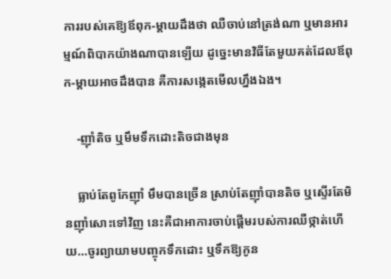ការរបស់គេឱ្យឪពុក-ម្ដាយដឹងថា ឈឺចាប់នៅត្រង់ណា ឬមានអារម្មណ៍ពិបាកយ៉ាងណាបានឡើយ ដូច្នេះមានវិធីតែមួយគត់ដែលឪពុក-ម្ដាយអាចដឹងបាន គឺការសង្កេតមើលហ្នឹងឯង។

    -ញ៉ាំតិច ឬមឹមទឹកដោះតិចជាងមុន

    ធ្លាប់តែពូកែញ៉ាំ មឹមបានច្រើន ស្រាប់តែញ៉ាំបានតិច ឬស្ទើរតែមិនញ៉ាំសោះទៅវិញ នេះគឺជាអាការចាប់ផ្តើមរបស់ការឈឺថ្កាត់ហើយ…ចូរព្យាយាមបញ្ចុកទឹកដោះ ឬទឹកឱ្យកូន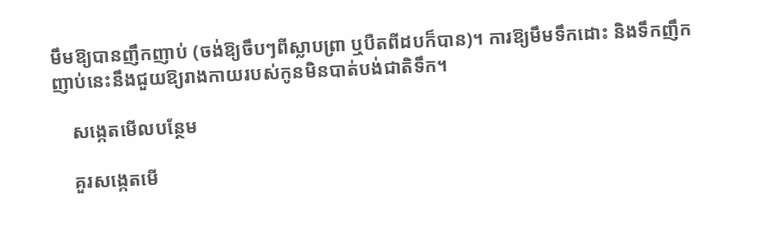មឹមឱ្យបានញឹកញាប់ (ចង់ឱ្យចឹបៗពីស្លាបព្រា ឬបឺតពីដបក៏បាន)។ ការឱ្យមឹមទឹកដោះ និងទឹកញឹកញាប់នេះនឹងជួយឱ្យរាងកាយរបស់កូនមិនបាត់បង់ជាតិទឹក។

    សង្កេតមើលបន្ថែម

    គួរសង្កេតមើ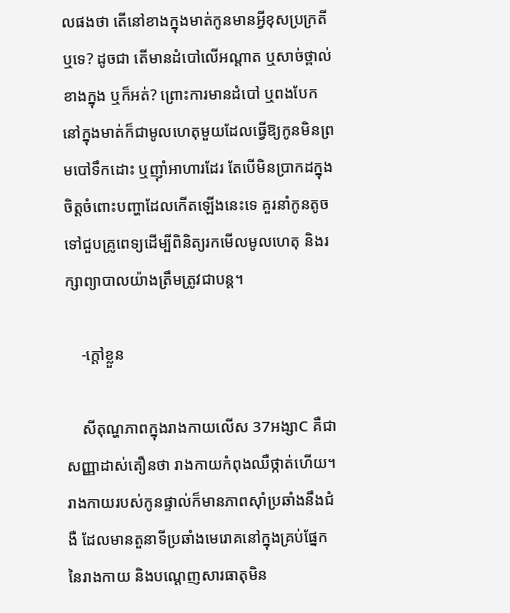លផងថា តើនៅខាងក្នុងមាត់កូនមានអ្វីខុសប្រក្រតីឬទេ? ដូចជា តើមានដំបៅលើអណ្តាត ឬសាច់ថ្ពាល់ខាងក្នុង ឬក៏អត់? ព្រោះការមានដំបៅ ឬពងបែកនៅក្នុងមាត់ក៏ជាមូលហេតុមួយដែលធ្វើឱ្យកូនមិនព្រមបៅទឹកដោះ ឬញ៉ាំអាហារដែរ តែបើមិនប្រាកដក្នុងចិត្តចំពោះបញ្ហាដែលកើតឡើងនេះទេ គួរនាំកូនតូចទៅជួបគ្រូពេទ្យដើម្បីពិនិត្យរកមើលមូលហេតុ និងរក្សាព្យាបាលយ៉ាងត្រឹមត្រូវជាបន្ត។

    -ក្តៅខ្លួន

    សីតុណ្ហភាពក្នុងរាងកាយលើស 37អង្សាC គឺជាសញ្ញាដាស់តឿនថា រាងកាយកំពុងឈឺថ្កាត់ហើយ។ រាងកាយរបស់កូនផ្ទាល់ក៏មានភាពស៊ាំប្រឆាំងនឹងជំងឺ ដែលមានតួនាទីប្រឆាំងមេរោគនៅក្នុងគ្រប់ផ្នែកនៃរាងកាយ និងបណ្តេញសារធាតុមិន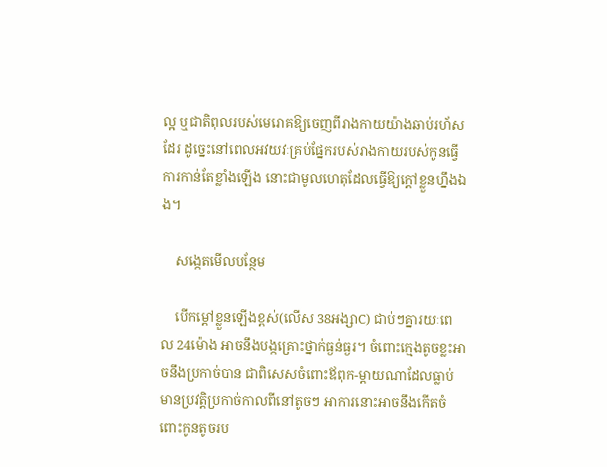ល្អ ឬជាតិពុលរបស់មេរោគឱ្យចេញពីរាងកាយយ៉ាងឆាប់រហ័សដែរ ដូច្នេះនៅពេលអវយវៈគ្រប់ផ្នែករបស់រាងកាយរបស់កូនធ្វើការកាន់តែខ្លាំងឡើង នោះជាមូលហេតុដែលធ្វើឱ្យក្តៅខ្លួនហ្នឹងឯង។

    សង្កេតមើលបន្ថែម

    បើកម្ដៅខ្លួនឡើងខ្ពស់(លើស 38អង្សាC) ជាប់ៗគ្នារយៈពេល 24ម៉ោង អាចនឹងបង្កគ្រោះថ្នាក់ធ្ងន់ធ្ងរ។ ចំពោះក្មេងតូចខ្លះអាចនឹងប្រកាច់បាន ជាពិសេសចំពោះឪពុក-ម្តាយណាដែលធ្លាប់មានប្រវត្តិប្រកាច់កាលពីនៅតូចៗ អាការនោះអាចនឹងកើតចំពោះកូនតូចរប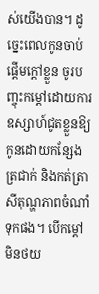ស់យើងបាន។ ដូច្នេះពេលកូនចាប់ផ្តើមក្តៅខ្លួន ចូរបញ្ចុះកម្ដៅដោយការឧស្សាហ៍ជូតខ្លួនឱ្យកូនដោយកន្សែងត្រជាក់ និងកត់ត្រាសីតុណ្ហភាពចំណាំទុកផង។ បើកម្ដៅមិនថយ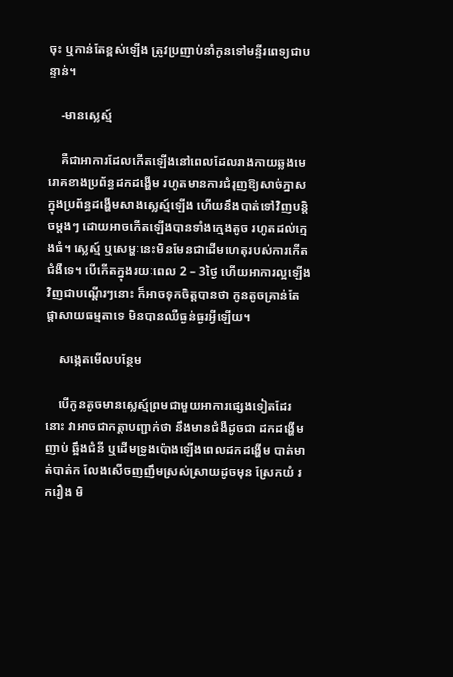ចុះ ឬកាន់តែខ្ពស់ឡើង ត្រូវប្រញាប់នាំកូនទៅមន្ទីរពេទ្យជាបន្ទាន់។

    -មានស្លេស្ម៍

    គឺជាអាការដែលកើតឡើងនៅពេលដែលរាងកាយឆ្លងមេរោគខាងប្រព័ន្ធដកដង្ហើម រហូតមានការជំរុញឱ្យសាច់ភ្នាសក្នុងប្រព័ន្ធដង្ហើមសាងស្លេស្ម៍ឡើង ហើយនឹងបាត់ទៅវិញបន្តិចម្តងៗ ដោយអាចកើតឡើងបានទាំងក្មេងតូច រហូតដល់ក្មេងធំ។ ស្លេស្ម៍ ឬសេម្ហៈនេះមិនមែនជាដើមហេតុរបស់ការកើតជំងឺទេ។ បើកើតក្នុងរយៈពេល 2 – 3ថ្ងៃ ហើយអាការល្អឡើងវិញជាបណ្តើរៗនោះ ក៏អាចទុកចិត្តបានថា កូនតូចគ្រាន់តែផ្តាសាយធម្មតាទេ មិនបានឈឺធ្ងន់ធ្ងរអ្វីឡើយ។

    សង្កេតមើលបន្ថែម

    បើកូនតូចមានស្លេស្ម៍ព្រមជាមួយអាការផ្សេងទៀតដែរនោះ វាអាចជាកត្តាបញ្ជាក់ថា នឹងមានជំងឺដូចជា ដកដង្ហើមញាប់ ឆ្អឹងជំនី ឬដើមទ្រូងប៉ោងឡើងពេលដកដង្ហើម បាត់មាត់បាត់ក លែងសើចញញឹមស្រស់ស្រាយដូចមុន ស្រែកយំ រករឿង មិ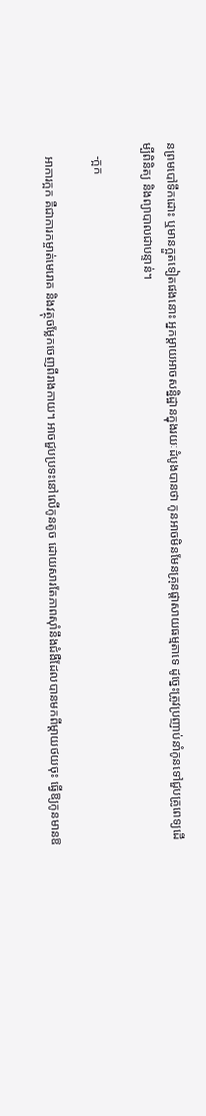នព្រមបៅទឹកដោះ ឬមានក្អួតទៀតផងនោះ អ្នកម្តាយអាចសន្និដ្ឋានក្នុងរយៈដំបូងបានថា កូនអាចមិនមែនគ្រុនផ្តាសាយធម្មតាទេ ដូច្នេះត្រូវប្រញាប់នាំកូនទៅជួបគ្រូពេទ្យដើម្បីពិនិត្យ និងព្យាបាលជាបន្ទាន់។

    -ក្អក

    អាការក្អក គឺជាការកម្ចាត់មេរោគ និងវត្ថុចម្លែកចេញពីរាងកាយ។ អាចជួបប្រទះនៅលើកូនតូច ដោយសារតែភាពស៊ាំនឹងជំងឺដែលបានមកពីម្តាយថយចុះ ធ្វើឱ្យកូនមានឱ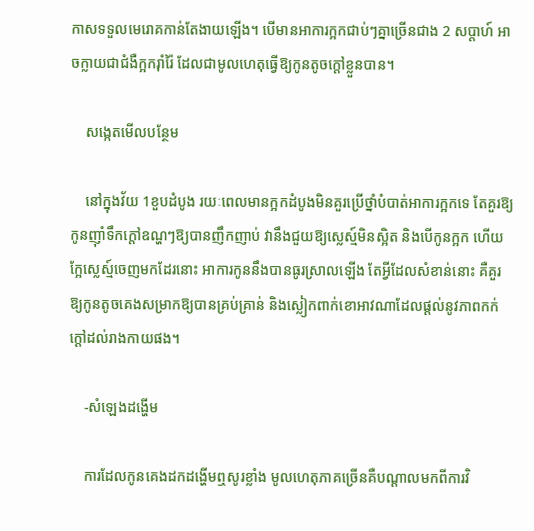កាសទទួលមេរោគកាន់តែងាយឡើង។ បើមានអាការក្អកជាប់ៗគ្នាច្រើនជាង 2 សប្តាហ៍ អាចក្លាយជាជំងឺក្អករ៉ាំរ៉ៃ ដែលជាមូលហេតុធ្វើឱ្យកូនតូចក្តៅខ្លួនបាន។

    សង្កេតមើលបន្ថែម

    នៅក្នុងវ័យ 1ខួបដំបូង រយៈពេលមានក្អកដំបូងមិនគួរប្រើថ្នាំបំបាត់អាការក្អកទេ តែគួរឱ្យកូនញ៉ាំទឹកក្តៅឧណ្ហៗឱ្យបានញឹកញាប់ វានឹងជួយឱ្យស្លេស្ម៍មិនស្អិត និងបើកូនក្អក ហើយក្អែស្លេស្ម៍ចេញមកដែរនោះ អាការកូននឹងបានធូរស្រាលឡើង តែអ្វីដែលសំខាន់នោះ គឺគួរឱ្យកូនតូចគេងសម្រាកឱ្យបានគ្រប់គ្រាន់ និងស្លៀកពាក់ខោអាវណាដែលផ្តល់នូវភាពកក់ក្តៅដល់រាងកាយផង។

    -សំឡេងដង្ហើម

    ការដែលកូនគេងដកដង្ហើមឮសូរខ្លាំង មូលហេតុភាគច្រើនគឺបណ្តាលមកពីការវិ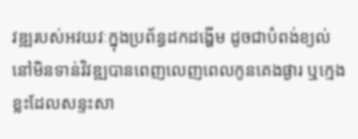វឌ្ឍរបស់អវយវៈក្នុងប្រព័ន្ធដកដង្ហើម ដូចជាបំពង់ខ្យល់នៅមិនទាន់វិវឌ្ឍបានពេញលេញពេលកូនគេងផ្ងារ ឬក្មេងខ្លះដែលសន្ទះសា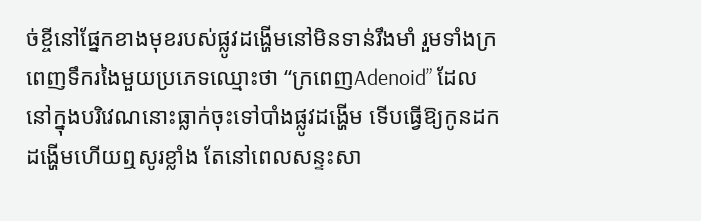ច់ខ្ចីនៅផ្នែកខាងមុខរបស់ផ្លូវដង្ហើមនៅមិនទាន់រឹងមាំ រួមទាំងក្រពេញទឹករងៃមួយប្រភេទឈ្មោះថា “ក្រពេញAdenoid” ដែលនៅក្នុងបរិវេណនោះធ្លាក់ចុះទៅបាំងផ្លូវដង្ហើម ទើបធ្វើឱ្យកូនដកដង្ហើមហើយឮសូរខ្លាំង តែនៅពេលសន្ទះសា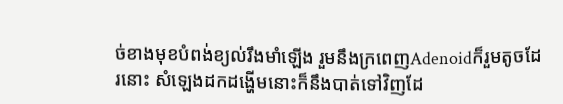ច់ខាងមុខបំពង់ខ្យល់រឹងមាំឡើង រួមនឹងក្រពេញAdenoidក៏រួមតូចដែរនោះ សំឡេងដកដង្ហើមនោះក៏នឹងបាត់ទៅវិញដែ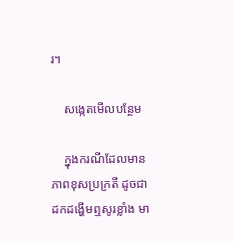រ។

    សង្កេតមើលបន្ថែម

    ក្នុងករណីដែលមានភាពខុសប្រក្រតី ដូចជា ដកដង្ហើមឮសូរខ្លាំង មា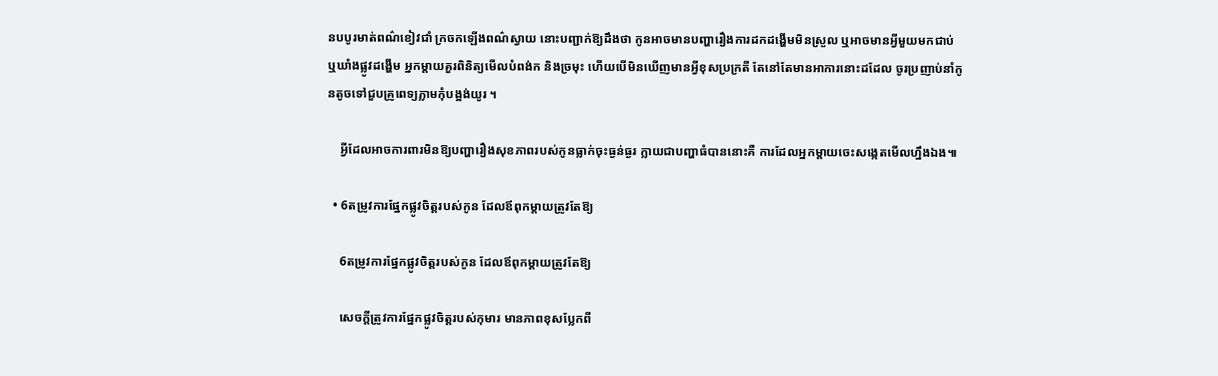នបបូរមាត់ពណ៌ខៀវជាំ ក្រចកឡើងពណ៌ស្វាយ នោះបញ្ជាក់ឱ្យដឹងថា កូនអាចមានបញ្ហារឿងការដកដង្ហើមមិនស្រួល ឬអាចមានអ្វីមួយមកជាប់ ឬឃាំងផ្លូវដង្ហើម អ្នកម្តាយគួរពិនិត្យមើលបំពង់ក និងច្រមុះ ហើយបើមិនឃើញមានអ្វីខុសប្រក្រតី តែនៅតែមានអាការនោះដដែល ចូរប្រញាប់នាំកូនតូចទៅជួបគ្រូពេទ្យភ្លាមកុំបង្អង់យូរ ។

    អ្វីដែលអាចការពារមិនឱ្យបញ្ហារឿងសុខភាពរបស់កូនធ្លាក់ចុះធ្ងន់ធ្ងរ ក្លាយជាបញ្ហាធំបាននោះគឺ ការដែលអ្នកម្តាយចេះសង្កេតមើលហ្នឹងឯង៕

  • 6តម្រូវការផ្នែកផ្លូវចិត្តរបស់កូន ដែលឪពុកម្ដាយត្រូវតែឱ្យ

    6តម្រូវការផ្នែកផ្លូវចិត្តរបស់កូន ដែលឪពុកម្ដាយត្រូវតែឱ្យ

    សេចក្ដីត្រូវការផ្នែកផ្លូវចិត្តរបស់កុមារ មានភាពខុសប្លែកពី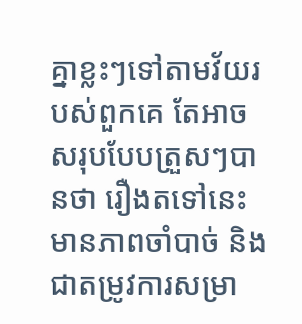គ្នាខ្លះៗទៅតាមវ័យរបស់ពួកគេ តែអាចសរុបបែបត្រួសៗបានថា រឿងតទៅនេះមានភាពចាំបាច់ និងជាតម្រូវការសម្រា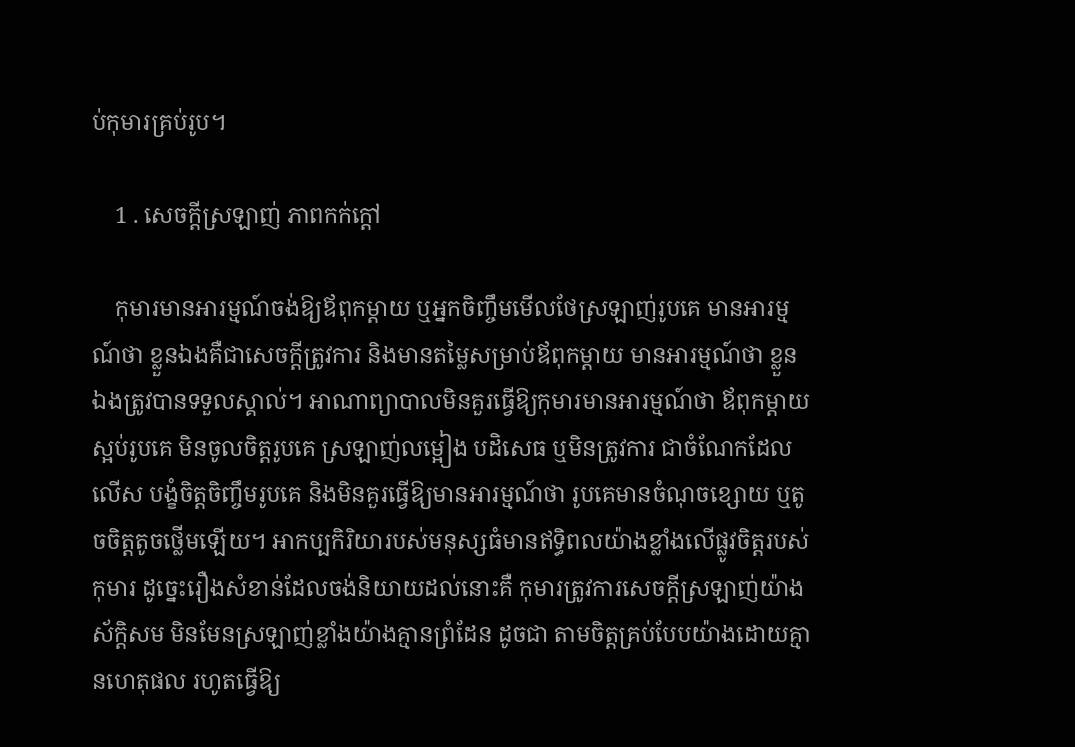ប់កុមារគ្រប់រូប។

    1 . សេចក្ដីស្រឡាញ់ ភាពកក់ក្ដៅ

    កុមារមានអារម្មណ៍ចង់ឱ្យឪពុកម្ដាយ ឬអ្នកចិញ្ចឹមមើលថែស្រឡាញ់រូបគេ មានអារម្មណ៍ថា ខ្លួនឯងគឺជាសេចក្ដីត្រូវការ និងមានតម្លៃសម្រាប់ឪពុកម្ដាយ មានអារម្មណ៍ថា ខ្លួនឯងត្រូវបានទទួលស្គាល់។ អាណាព្យាបាលមិនគួរធ្វើឱ្យកុមារមានអារម្មណ៍ថា ឪពុកម្ដាយស្អប់រូបគេ មិនចូលចិត្តរូបគេ ស្រឡាញ់លម្អៀង បដិសេធ ឬមិនត្រូវការ ជាចំណែកដែលលើស បង្ខំចិត្តចិញ្ចឹមរូបគេ និងមិនគួរធ្វើឱ្យមានអារម្មណ៍ថា រូបគេមានចំណុចខ្សោយ ឬតូចចិត្តតូចថ្លើមឡើយ។ អាកប្បកិរិយារបស់មនុស្សធំមានឥទ្ធិពលយ៉ាងខ្លាំងលើផ្លូវចិត្តរបស់កុមារ ដូច្នេះរឿងសំខាន់ដែលចង់និយាយដល់នោះគឺ កុមារត្រូវការសេចក្ដីស្រឡាញ់យ៉ាងស័ក្តិសម មិនមែនស្រឡាញ់ខ្លាំងយ៉ាងគ្មានព្រំដែន ដូចជា តាមចិត្តគ្រប់បែបយ៉ាងដោយគ្មានហេតុផល រហូតធ្វើឱ្យ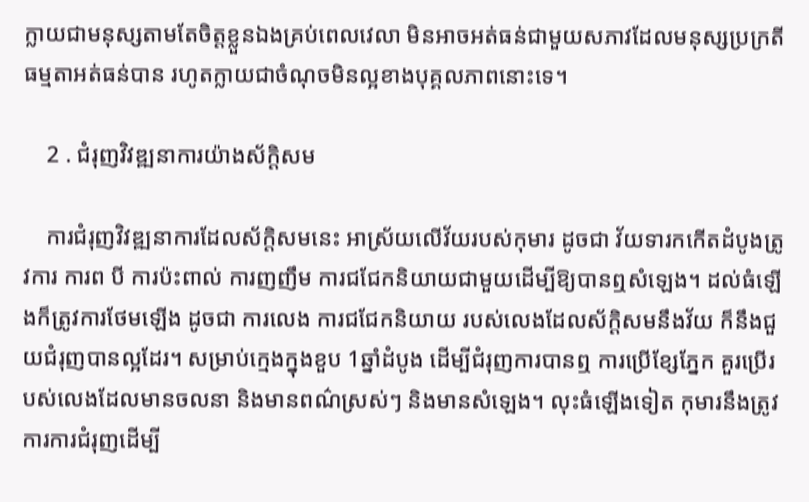ក្លាយជាមនុស្សតាមតែចិត្តខ្លួនឯងគ្រប់ពេលវេលា មិនអាចអត់ធន់ជាមួយសភាវដែលមនុស្សប្រក្រតីធម្មតាអត់ធន់បាន រហូតក្លាយជាចំណុចមិនល្អខាងបុគ្គលភាពនោះទេ។

    2 . ជំរុញវិវឌ្ឍនាការយ៉ាងស័ក្តិសម

    ការជំរុញវិវឌ្ឍនាការដែលស័ក្តិសមនេះ អាស្រ័យលើវ័យរបស់កុមារ ដូចជា វ័យទារកកើតដំបូងត្រូវការ ការព បី ការប៉ះពាល់ ការញញឹម ការជជែកនិយាយជាមួយដើម្បីឱ្យបានឮសំឡេង។ ដល់ធំឡើងក៏ត្រូវការថែមឡើង ដូចជា ការលេង ការជជែកនិយាយ របស់លេងដែលស័ក្តិសមនឹងវ័យ ក៏នឹងជួយជំរុញបានល្អដែរ។ សម្រាប់ក្មេងក្នុងខួប 1ឆ្នាំដំបូង ដើម្បីជំរុញការបានឮ ការប្រើខ្សែភ្នែក គួរប្រើរបស់លេងដែលមានចលនា និងមានពណ៌ស្រស់ៗ និងមានសំឡេង។ លុះធំឡើងទៀត កុមារនឹងត្រូវការការជំរុញដើម្បី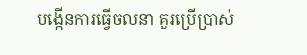បង្កើនការធ្វើចលនា គួរប្រើប្រាស់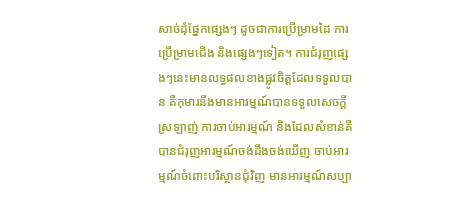សាច់ដុំផ្នែកផ្សេងៗ ដូចជាការប្រើម្រាមដៃ ការប្រើម្រាមជើង និងផ្សេងៗទៀត។ ការជំរុញផ្សេងៗនេះមានលទ្ធផលខាងផ្លូវចិត្តដែលទទួលបាន គឺកុមារនឹងមានអារម្មណ៍បានទទួលសេចក្ដីស្រឡាញ់ ការចាប់អារម្មណ៍ និងដែលសំខាន់គឺ បានជំរុញអារម្មណ៍ចង់ដឹងចង់ឃើញ ចាប់អារម្មណ៍ចំពោះបរិស្ថានជុំវិញ មានអារម្មណ៍សប្បា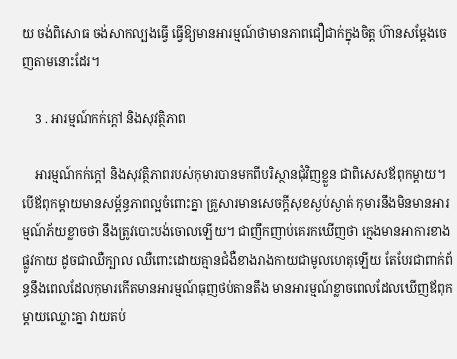យ ចង់ពិសោធ ចង់សាកល្បងធ្វើ ធ្វើឱ្យមានអារម្មណ៍ថាមានភាពជឿជាក់ក្នុងចិត្ត ហ៊ានសម្ដែងចេញតាមនោះដែរ។

    3 . អារម្មណ៍កក់ក្ដៅ និងសុវត្ថិភាព

    អារម្មណ៍កក់ក្ដៅ និងសុវត្ថិភាពរបស់កុមារបានមកពីបរិស្ថានជុំវិញខ្លួន ជាពិសេសឪពុកម្ដាយ។ បើឪពុកម្ដាយមានសម្ព័ន្ធភាពល្អចំពោះគ្នា គ្រួសារមានសេចក្ដីសុខស្ងប់ស្ងាត់ កុមារនឹងមិនមានអារម្មណ៍ភ័យខ្លាចថា នឹងត្រូវបោះបង់ចោលឡើយ។ ជាញឹកញាប់គេរកឃើញថា ក្មេងមានអាការខាងផ្លូវកាយ ដូចជាឈឺក្បាល ឈឺពោះដោយគ្មានជំងឺខាងរាងកាយជាមូលហេតុឡើយ តែបែរជាពាក់ព័ន្ធនឹងពេលដែលកុមារកើតមានអារម្មណ៍ធុញថប់តានតឹង មានអារម្មណ៍ខ្លាចពេលដែលឃើញឪពុកម្ដាយឈ្លោះគ្នា វាយតប់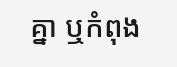គ្នា ឬកំពុង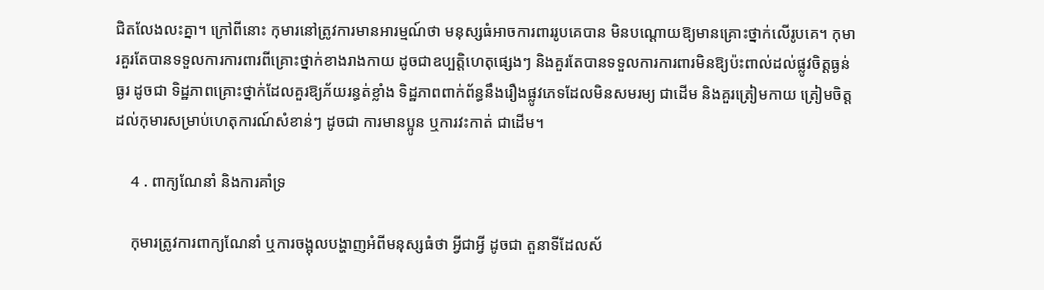ជិតលែងលះគ្នា។ ក្រៅពីនោះ កុមារនៅត្រូវការមានអារម្មណ៍ថា មនុស្សធំអាចការពាររូបគេបាន មិនបណ្ដោយឱ្យមានគ្រោះថ្នាក់លើរូបគេ។ កុមារគួរតែបានទទួលការការពារពីគ្រោះថ្នាក់ខាងរាងកាយ ដូចជាឧប្បត្តិហេតុផ្សេងៗ និងគួរតែបានទទួលការការពារមិនឱ្យប៉ះពាល់ដល់ផ្លូវចិត្តធ្ងន់ធ្ងរ ដូចជា ទិដ្ឋភាពគ្រោះថ្នាក់ដែលគួរឱ្យភ័យរន្ធត់ខ្លាំង ទិដ្ឋភាពពាក់ព័ន្ធនឹងរឿងផ្លូវភេទដែលមិនសមរម្យ ជាដើម និងគួរត្រៀមកាយ ត្រៀមចិត្តដល់កុមារសម្រាប់ហេតុការណ៍សំខាន់ៗ ដូចជា ការមានប្អូន ឬការវះកាត់ ជាដើម។

    4 . ពាក្យណែនាំ និងការគាំទ្រ

    កុមារត្រូវការពាក្យណែនាំ ឬការចង្អុលបង្ហាញអំពីមនុស្សធំថា អ្វីជាអ្វី ដូចជា តួនាទីដែលស័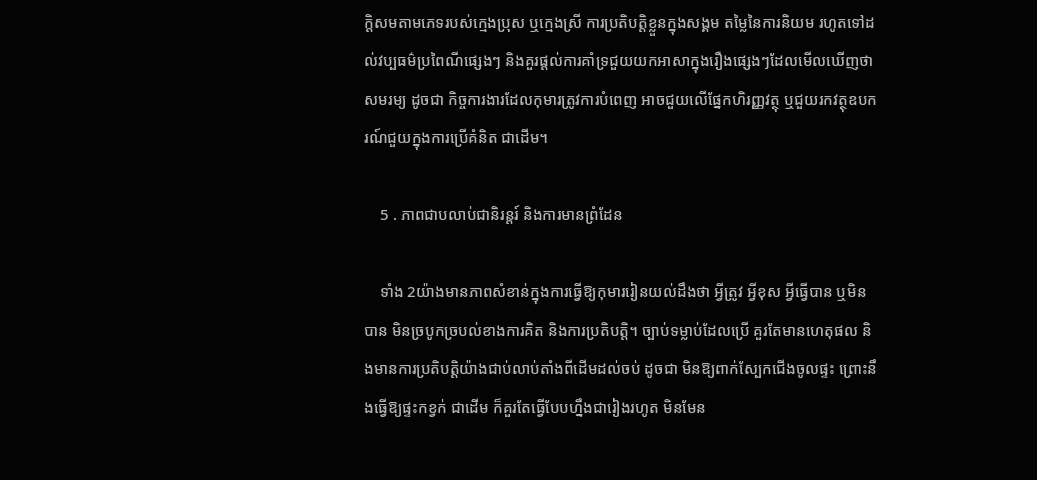ក្តិសមតាមភេទរបស់ក្មេងប្រុស ឬក្មេងស្រី ការប្រតិបត្តិខ្លួនក្នុងសង្គម តម្លៃនៃការនិយម រហូតទៅដល់វប្បធម៌ប្រពៃណីផ្សេងៗ និងគួរផ្ដល់ការគាំទ្រជួយយកអាសាក្នុងរឿងផ្សេងៗដែលមើលឃើញថាសមរម្យ ដូចជា កិច្ចការងារដែលកុមារត្រូវការបំពេញ អាចជួយលើផ្នែកហិរញ្ញវត្ថុ ឬជួយរកវត្ថុឧបករណ៍ជួយក្នុងការប្រើគំនិត ជាដើម។

    5 . ភាពជាបលាប់ជានិរន្តរ៍ និងការមានព្រំដែន

    ទាំង 2យ៉ាងមានភាពសំខាន់ក្នុងការធ្វើឱ្យកុមាររៀនយល់ដឹងថា អ្វីត្រូវ អ្វីខុស អ្វីធ្វើបាន ឬមិនបាន មិនច្របូកច្របល់ខាងការគិត និងការប្រតិបត្តិ។ ច្បាប់ទម្លាប់ដែលប្រើ គួរតែមានហេតុផល និងមានការប្រតិបត្តិយ៉ាងជាប់លាប់តាំងពីដើមដល់ចប់ ដូចជា មិនឱ្យពាក់ស្បែកជើងចូលផ្ទះ ព្រោះនឹងធ្វើឱ្យផ្ទះកខ្វក់ ជាដើម ក៏គួរតែធ្វើបែបហ្នឹងជារៀងរហូត មិនមែន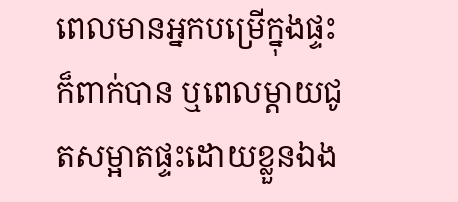ពេលមានអ្នកបម្រើក្នុងផ្ទះក៏ពាក់បាន ឬពេលម្ដាយជូតសម្អាតផ្ទះដោយខ្លួនឯង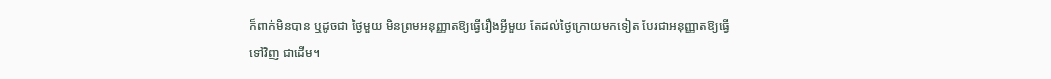ក៏ពាក់មិនបាន ឬដូចជា ថ្ងៃមួយ មិនព្រមអនុញ្ញាតឱ្យធ្វើរឿងអ្វីមួយ តែដល់ថ្ងៃក្រោយមកទៀត បែរជាអនុញ្ញាតឱ្យធ្វើទៅវិញ ជាដើម។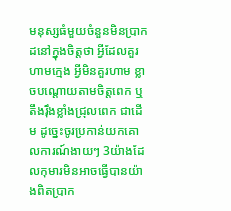មនុស្សធំមួយចំនួនមិនប្រាកដនៅក្នុងចិត្តថា អ្វីដែលគួរហាមក្មេង អ្វីមិនគួរហាម ខ្លាចបណ្ដោយតាមចិត្តពេក ឬតឹងរ៉ឹងខ្លាំងជ្រុលពេក ជាដើម ដូច្នេះចូរប្រកាន់យកគោលការណ៍ងាយៗ 3យ៉ាងដែលកុមារមិនអាចធ្វើបានយ៉ាងពិតប្រាក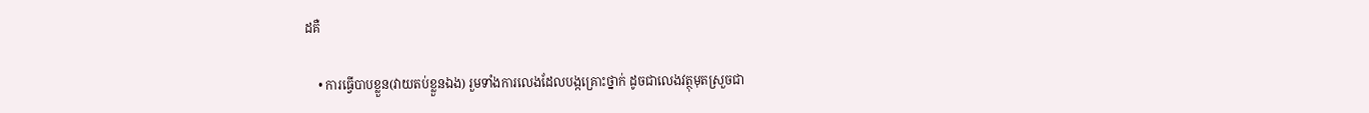ដគឺ

    • ការធ្វើបាបខ្លួន(វាយតប់ខ្លួនឯង) រួមទាំងការលេងដែលបង្កគ្រោះថ្នាក់ ដូចជាលេងវត្ថុមុតស្រួចជា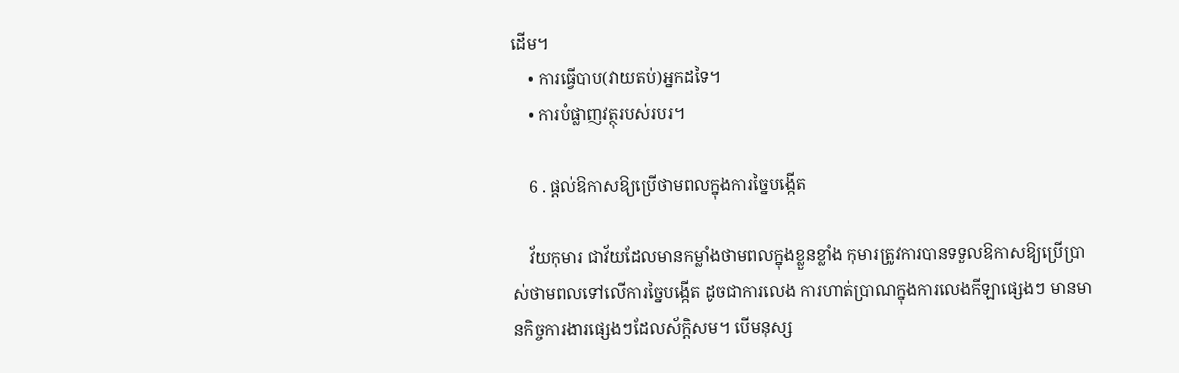ដើម។
    • ការធ្វើបាប(វាយតប់)អ្នកដទៃ។
    • ការបំផ្លាញវត្ថុរបស់របរ។

    6 . ផ្ដល់ឱកាសឱ្យប្រើថាមពលក្នុងការច្នៃបង្កើត

    វ័យកុមារ ជាវ័យដែលមានកម្លាំងថាមពលក្នុងខ្លួនខ្លាំង កុមារត្រូវការបានទទួលឱកាសឱ្យប្រើប្រាស់ថាមពលទៅលើការច្នៃបង្កើត ដូចជាការលេង ការហាត់ប្រាណក្នុងការលេងកីឡាផ្សេងៗ មានមានកិច្ចការងារផ្សេងៗដែលស័ក្តិសម។ បើមនុស្ស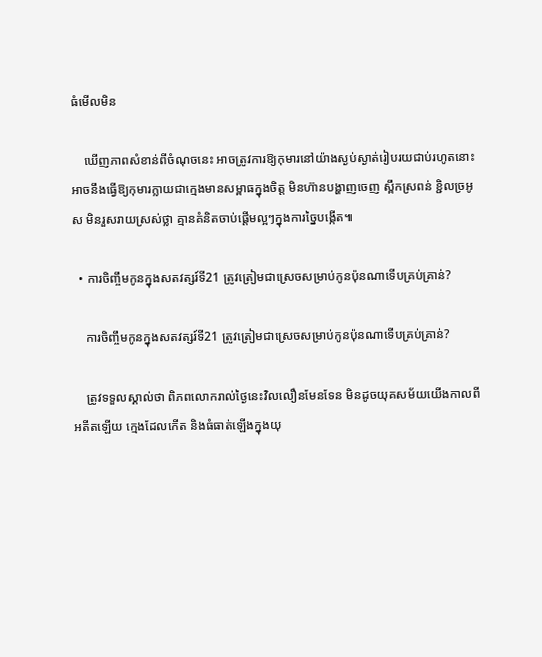ធំមើលមិន

    ឃើញភាពសំខាន់ពីចំណុចនេះ អាចត្រូវការឱ្យកុមារនៅយ៉ាងស្ងប់ស្ងាត់រៀបរយជាប់រហូតនោះ អាចនឹងធ្វើឱ្យកុមារក្លាយជាក្មេងមានសម្ពាធក្នុងចិត្ត មិនហ៊ានបង្ហាញចេញ ស្ពឹកស្រពន់ ខ្ជិលច្រអូស មិនរួសរាយស្រស់ថ្លា គ្មានគំនិតចាប់ផ្ដើមល្អៗក្នុងការច្នៃបង្កើត៕

  • ការចិញ្ចឹមកូនក្នុងសតវត្សរ៍ទី21 ត្រូវត្រៀមជាស្រេចសម្រាប់កូនប៉ុនណាទើបគ្រប់គ្រាន់?

    ការចិញ្ចឹមកូនក្នុងសតវត្សរ៍ទី21 ត្រូវត្រៀមជាស្រេចសម្រាប់កូនប៉ុនណាទើបគ្រប់គ្រាន់?

    ត្រូវទទួលស្គាល់ថា ពិភពលោករាល់ថ្ងៃនេះវិលលឿនមែនទែន មិនដូចយុគសម័យយើងកាលពីអតីតឡើយ ក្មេងដែលកើត និងធំធាត់ឡើងក្នុងយុ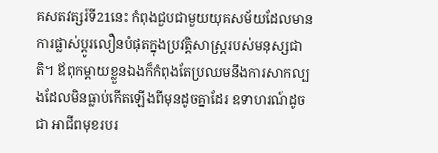គសតវត្សរ៍ទី21នេះ កំពុងជួបជាមួយយុគសម័យដែលមានការផ្លាស់ប្ដូរលឿនបំផុតក្នុងប្រវត្តិសាស្រ្តរបស់មនុស្សជាតិ។ ឪពុកម្ដាយខ្លួនឯងក៏កំពុងតែប្រឈមនឹងការសាកល្បងដែលមិនធ្លាប់កើតឡើងពីមុនដូចគ្នាដែរ ឧទាហរណ៍ដូចជា អាជីពមុខរបរ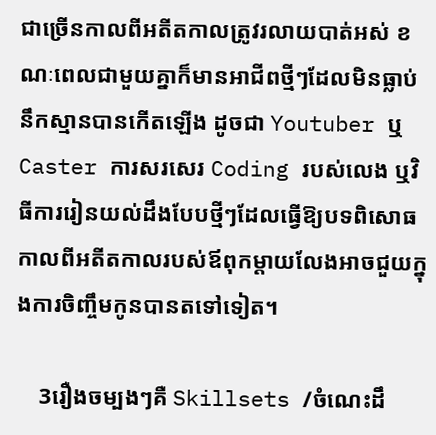ជាច្រើនកាលពីអតីតកាលត្រូវរលាយបាត់អស់ ខណៈពេលជាមួយគ្នាក៏មានអាជីពថ្មីៗដែលមិនធ្លាប់នឹកស្មានបានកើតឡើង ដូចជា Youtuber ឬ Caster ការសរសេរ Coding របស់លេង ឬវិធីការរៀនយល់ដឹងបែបថ្មីៗដែលធ្វើឱ្យបទពិសោធកាលពីអតីតកាលរបស់ឪពុកម្ដាយលែងអាចជួយក្នុងការចិញ្ចឹមកូនបានតទៅទៀត។

    3រឿងចម្បងៗគឺ Skillsets /ចំណេះដឹ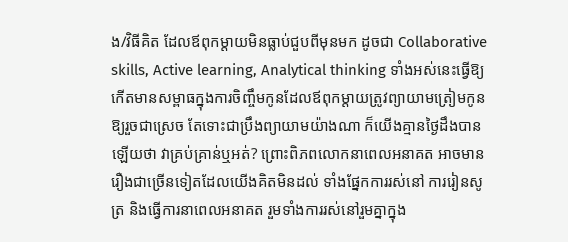ង/វិធីគិត ដែលឪពុកម្ដាយមិនធ្លាប់ជួបពីមុនមក ដូចជា Collaborative skills, Active learning, Analytical thinking ទាំងអស់នេះធ្វើឱ្យកើតមានសម្ពាធក្នុងការចិញ្ចឹមកូនដែលឪពុកម្ដាយត្រូវព្យាយាមត្រៀមកូនឱ្យរួចជាស្រេច តែទោះជាប្រឹងព្យាយាមយ៉ាងណា ក៏យើងគ្មានថ្ងៃដឹងបានឡើយថា វាគ្រប់គ្រាន់ឬអត់? ព្រោះពិភពលោកនាពេលអនាគត អាចមានរឿងជាច្រើនទៀតដែលយើងគិតមិនដល់ ទាំងផ្នែកការរស់នៅ ការរៀនសូត្រ និងធ្វើការនាពេលអនាគត រួមទាំងការរស់នៅរួមគ្នាក្នុង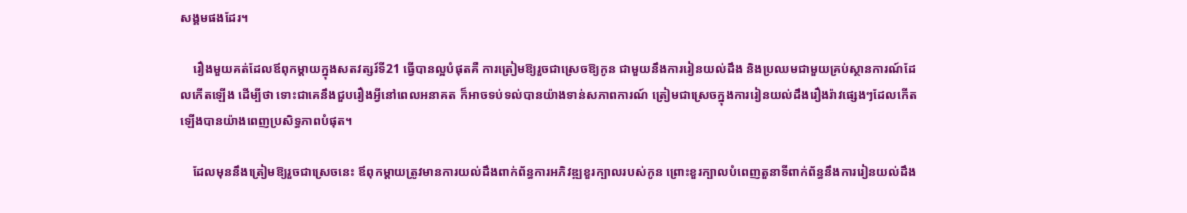សង្គមផងដែរ។

    រឿងមួយគត់ដែលឪពុកម្ដាយក្នុងសតវត្សរ៍ទី21 ធ្វើបានល្អបំផុតគឺ ការត្រៀមឱ្យរួចជាស្រេចឱ្យកូន ជាមួយនឹងការរៀនយល់ដឹង និងប្រឈមជាមួយគ្រប់ស្ថានការណ៍ដែលកើតឡើង ដើម្បីថា ទោះជាគេនឹងជួបរឿងអ្វីនៅពេលអនាគត ក៏អាចទប់ទល់បានយ៉ាងទាន់សភាពការណ៍ ត្រៀមជាស្រេចក្នុងការរៀនយល់ដឹងរឿងរ៉ាវផ្សេងៗដែលកើតឡើងបានយ៉ាងពេញប្រសិទ្ធភាពបំផុត។

    ដែលមុននឹងត្រៀមឱ្យរួចជាស្រេចនេះ ឪពុកម្ដាយត្រូវមានការយល់ដឹងពាក់ព័ន្ធការអភិវឌ្ឍខួរក្បាលរបស់កូន ព្រោះខួរក្បាលបំពេញតួនាទីពាក់ព័ន្ធនឹងការរៀនយល់ដឹង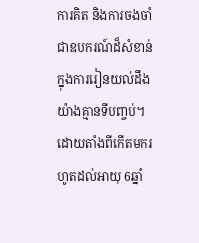ការគិត និងការចងចាំ ជាឧបករណ៍ដ៏សំខាន់ក្នុងការរៀនយល់ដឹងយ៉ាងគ្មានទីបញ្ចប់។ ដោយតាំងពីកើតមករហូតដល់អាយុ 6ឆ្នាំ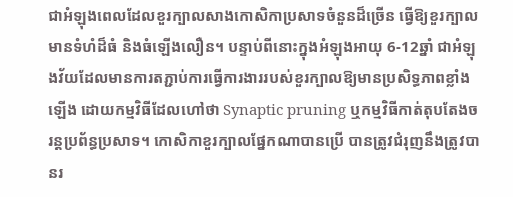ជាអំឡុងពេលដែលខួរក្បាលសាងកោសិកាប្រសាទចំនួនដ៏ច្រើន ធ្វើឱ្យខួរក្បាលមានទំហំដ៏ធំ និងធំឡើងលឿន។ បន្ទាប់ពីនោះក្នុងអំឡុងអាយុ 6-12ឆ្នាំ ជាអំឡុងវ័យដែលមានការតភ្ជាប់ការធ្វើការងាររបស់ខួរក្បាលឱ្យមានប្រសិទ្ធភាពខ្លាំងឡើង ដោយកម្មវិធីដែលហៅថា Synaptic pruning ឬកម្មវិធីកាត់តុបតែងចរន្តប្រព័ន្ធប្រសាទ។ កោសិកាខួរក្បាលផ្នែកណាបានប្រើ បានត្រូវជំរុញនឹងត្រូវបានរ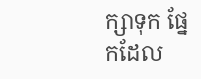ក្សាទុក ផ្នែកដែល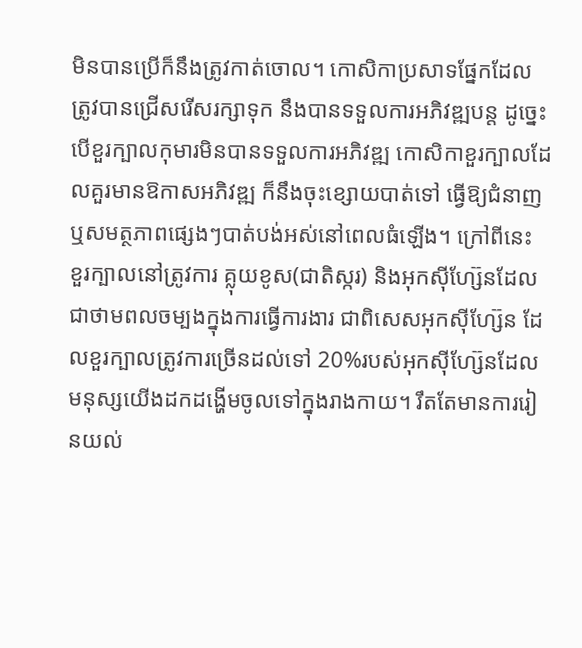មិនបានប្រើក៏នឹងត្រូវកាត់ចោល។ កោសិកាប្រសាទផ្នែកដែលត្រូវបានជ្រើសរើសរក្សាទុក នឹងបានទទួលការអភិវឌ្ឍបន្ត ដូច្នេះ បើខួរក្បាលកុមារមិនបានទទួលការអភិវឌ្ឍ កោសិកាខួរក្បាលដែលគួរមានឱកាសអភិវឌ្ឍ ក៏នឹងចុះខ្សោយបាត់ទៅ ធ្វើឱ្យជំនាញ ឬសមត្ថភាពផ្សេងៗបាត់បង់អស់នៅពេលធំឡើង។ ក្រៅពីនេះ ខួរក្បាលនៅត្រូវការ គ្លុយខូស(ជាតិស្ករ) និងអុកស៊ីហ្ស៊ែនដែលជាថាមពលចម្បងក្នុងការធ្វើការងារ ជាពិសេសអុកស៊ីហ្ស៊ែន ដែលខួរក្បាលត្រូវការច្រើនដល់ទៅ 20%របស់អុកស៊ីហ្ស៊ែនដែលមនុស្សយើងដកដង្ហើមចូលទៅក្នុងរាងកាយ។ រឹតតែមានការរៀនយល់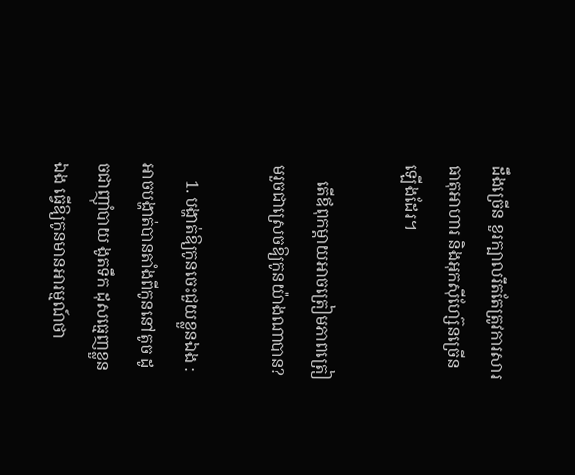ដឹងច្រើន ខួរក្បាលរឹតតែត្រូវការសារធាតុអាហារ និងអុកស៊ីហ្ស៊ែនច្រើនឡើងដែរ។

    តើឪពុកម្ដាយអាចត្រៀមភាពត្រៀមរួចជាស្រេចឱ្យកូនយ៉ាងណាបាន?

    1. បង្ហាត់ឱ្យកូនចេះជួយខ្លួនឯង : អាចបង្ហាត់បានតាំងពីកូននៅតូច ដូចជាញ៉ាំបាយ ងូតទឹក ដុសធ្មេញខ្លួនឯង ធ្វើឱ្យកូនមានអារម្មណ៍ថា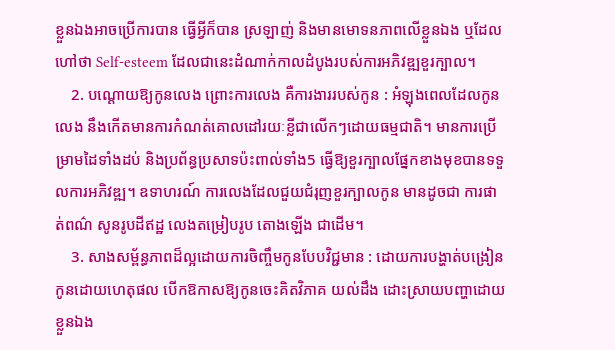ខ្លួនឯងអាចប្រើការបាន ធ្វើអ្វីក៏បាន ស្រឡាញ់ និងមានមោទនភាពលើខ្លួនឯង ឬដែលហៅថា Self-esteem ដែលជានេះដំណាក់កាលដំបូងរបស់ការអភិវឌ្ឍខួរក្បាល។
    2. បណ្ដោយឱ្យកូនលេង ព្រោះការលេង គឺការងាររបស់កូន : អំឡុងពេលដែលកូនលេង នឹងកើតមានការកំណត់គោលដៅរយៈខ្លីជាលើកៗដោយធម្មជាតិ។ មានការប្រើម្រាមដៃទាំងដប់ និងប្រព័ន្ធប្រសាទប៉ះពាល់ទាំង5 ធ្វើឱ្យខួរក្បាលផ្នែកខាងមុខបានទទួលការអភិវឌ្ឍ។ ឧទាហរណ៍ ការលេងដែលជួយជំរុញខួរក្បាលកូន មានដូចជា ការផាត់ពណ៌ សូនរូបដីឥដ្ឋ លេងតម្រៀបរូប តោងឡើង ជាដើម។
    3. សាងសម្ព័ន្ធភាពដ៏ល្អដោយការចិញ្ចឹមកូនបែបវិជ្ជមាន : ដោយការបង្ហាត់បង្រៀនកូនដោយហេតុផល បើកឱកាសឱ្យកូនចេះគិតវិភាគ យល់ដឹង ដោះស្រាយបញ្ហាដោយខ្លួនឯង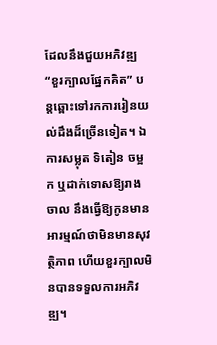ដែលនឹងជួយអភិវឌ្ឍ “ខួរក្បាលផ្នែកគិត” បន្តឆ្ពោះទៅរកការរៀនយល់ដឹងដ៏ច្រើនទៀត។ ឯការសម្លុត ទិតៀន ចម្អក ឬដាក់ទោសឱ្យរាងចាល នឹងធ្វើឱ្យកូនមានអារម្មណ៍ថាមិនមានសុវត្ថិភាព ហើយខួរក្បាលមិនបានទទួលការអភិវឌ្ឍ។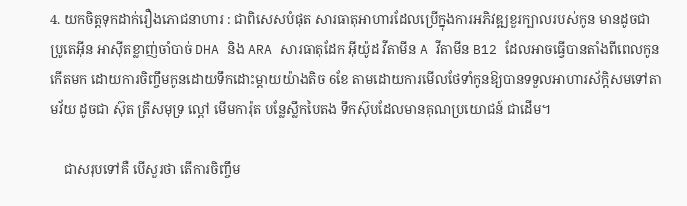4. យកចិត្តទុកដាក់រឿងភោជនាហារ : ជាពិសេសបំផុត សារធាតុអាហារដែលប្រើក្នុងការអភិវឌ្ឍខួរក្បាលរបស់កូន មានដូចជា ប្រូតេអ៊ីន អាស៊ីតខ្លាញ់ចាំបាច់ DHA និង ARA សារធាតុដែក អ៊ីយ៉ូដ វីតាមីន A វីតាមីន B12 ដែលអាចធ្វើបានតាំងពីពេលកូនកើតមក ដោយការចិញ្ចឹមកូនដោយទឹកដោះម្ដាយយ៉ាងតិច 6ខែ តាមដោយការមើលថែទាំកូនឱ្យបានទទួលអាហារស័ក្តិសមទៅតាមវ័យ ដូចជា ស៊ុត ត្រីសមុទ្រ ល្ពៅ មើមការ៉ុត បន្លែស្លឹកបៃតង ទឹកស៊ុបដែលមានគុណប្រយោជន៍ ជាដើម។

    ជាសរុបទៅគឺ បើសួរថា តើការចិញ្ចឹម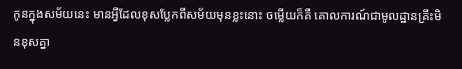កូនក្នុងសម័យនេះ មានអ្វីដែលខុសប្លែកពីសម័យមុនខ្លះនោះ ចម្លើយក៏គឺ គោលការណ៍ជាមូលដ្ឋានគ្រឹះមិនខុសគ្នា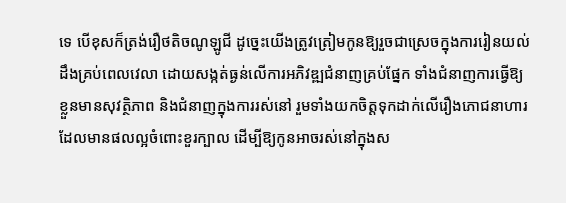ទេ បើខុសក៏ត្រង់រឿថតិចណូឡូជី ដូច្នេះយើងត្រូវត្រៀមកូនឱ្យរួចជាស្រេចក្នុងការរៀនយល់ដឹងគ្រប់ពេលវេលា ដោយសង្កត់ធ្ងន់លើការអភិវឌ្ឍជំនាញគ្រប់ផ្នែក ទាំងជំនាញការធ្វើឱ្យខ្លួនមានសុវត្ថិភាព និងជំនាញក្នុងការរស់នៅ រួមទាំងយកចិត្តទុកដាក់លើរឿងភោជនាហារដែលមានផលល្អចំពោះខួរក្បាល ដើម្បីឱ្យកូនអាចរស់នៅក្នុងស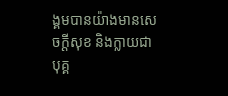ង្គមបានយ៉ាងមានសេចក្ដីសុខ និងក្លាយជាបុគ្គ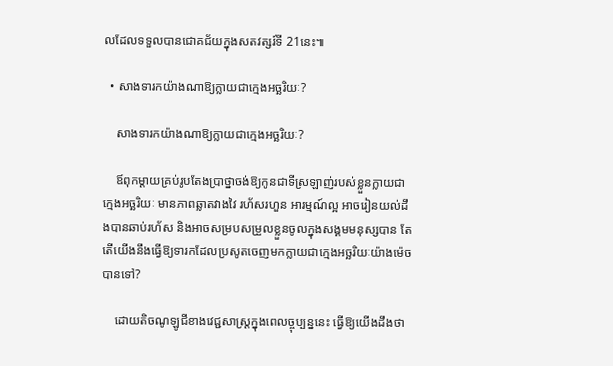លដែលទទួលបានជោគជ័យក្នុងសតវត្សរ៍ទី 21នេះ៕

  • សាងទារកយ៉ាងណាឱ្យក្លាយជាក្មេងអច្ឆរិយៈ?

    សាងទារកយ៉ាងណាឱ្យក្លាយជាក្មេងអច្ឆរិយៈ?

    ឪពុកម្ដាយគ្រប់រូបតែងប្រាថ្នាចង់ឱ្យកូនជាទីស្រឡាញ់របស់ខ្លួនក្លាយជាក្មេងអច្ឆរិយៈ មានភាពឆ្លាតវាងវៃ រហ័សរហួន អារម្មណ៍ល្អ អាចរៀនយល់ដឹងបានឆាប់រហ័ស និងអាចសម្របសម្រួលខ្លួនចូលក្នុងសង្គមមនុស្សបាន តែ តើយើងនឹងធ្វើឱ្យទារកដែលប្រសូតចេញមកក្លាយជាក្មេងអច្ឆរិយៈយ៉ាងម៉េចបានទៅ?

    ដោយតិចណូឡូជីខាងវេជ្ជសាស្រ្តក្នុងពេលច្ចុប្បន្ននេះ ធ្វើឱ្យយើងដឹងថា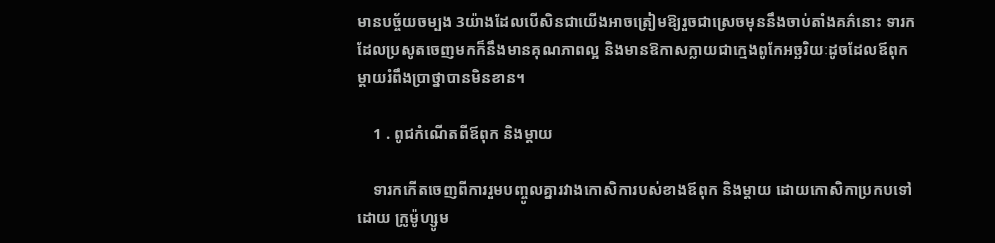មានបច្ច័យចម្បង 3យ៉ាងដែលបើសិនជាយើងអាចត្រៀមឱ្យរួចជាស្រេចមុននឹងចាប់តាំងគភ៌នោះ ទារកដែលប្រសូតចេញមកក៏នឹងមានគុណភាពល្អ និងមានឱកាសក្លាយជាក្មេងពូកែអច្ឆរិយៈដូចដែលឪពុកម្ដាយរំពឹងប្រាថ្នាបានមិនខាន។

    1 . ពូជកំណើតពីឪពុក និងម្ដាយ

    ទារកកើតចេញពីការរួមបញ្ចូលគ្នារវាងកោសិការបស់ខាងឪពុក និងម្ដាយ ដោយកោសិកាប្រកបទៅដោយ ក្រូម៉ូហ្សូម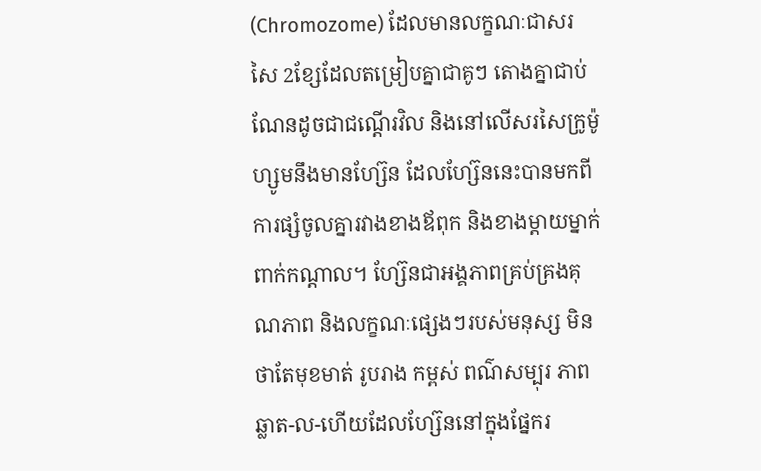(Chromozome) ដែលមានលក្ខណៈជាសរសៃ 2ខ្សែដែលតម្រៀបគ្នាជាគូៗ តោងគ្នាជាប់ណែនដូចជាជណ្ដើរវិល និងនៅលើសរសៃក្រូម៉ូហ្សូមនឹងមានហ្ស៊ែន ដែលហ្ស៊ែននេះបានមកពីការផ្សំចូលគ្នារវាងខាងឪពុក និងខាងម្ដាយម្នាក់ពាក់កណ្ដាល។ ហ្ស៊ែនជាអង្គភាពគ្រប់គ្រងគុណភាព និងលក្ខណៈផ្សេងៗរបស់មនុស្ស មិនថាតែមុខមាត់ រូបរាង កម្ពស់ ពណ៌សម្បុរ ភាពឆ្លាត-ល-ហើយដែលហ្ស៊ែននៅក្នុងផ្នែករ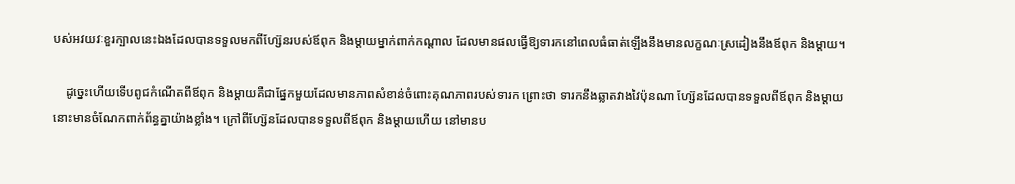បស់អវយវៈខួរក្បាលនេះឯងដែលបានទទួលមកពីហ្ស៊ែនរបស់ឪពុក និងម្ដាយម្នាក់ពាក់កណ្ដាល ដែលមានផលធ្វើឱ្យទារកនៅពេលធំធាត់ឡើងនឹងមានលក្ខណៈស្រដៀងនឹងឪពុក និងម្ដាយ។

    ដូច្នេះហើយទើបពូជកំណើតពីឪពុក និងម្ដាយគឺជាផ្នែកមួយដែលមានភាពសំខាន់ចំពោះគុណភាពរបស់ទារក ព្រោះថា ទារកនឹងឆ្លាតវាងវៃប៉ុនណា ហ្ស៊ែនដែលបានទទួលពីឪពុក និងម្ដាយនោះមានចំណែកពាក់ព័ន្ធគ្នាយ៉ាងខ្លាំង។ ក្រៅពីហ្ស៊ែនដែលបានទទួលពីឪពុក និងម្ដាយហើយ នៅមានប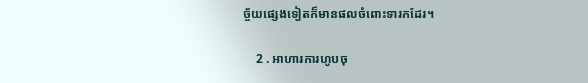ច្ច័យផ្សេងទៀតក៏មានផលចំពោះទារកដែរ។

    2 . អាហារការហូបចុ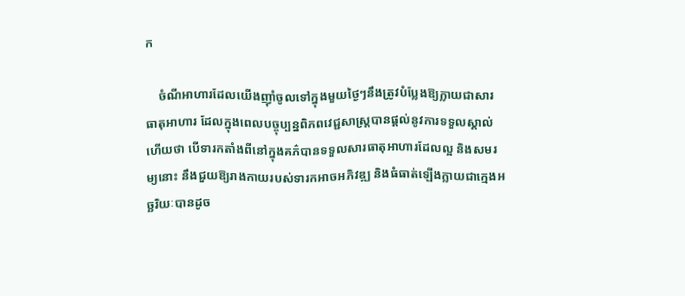ក

    ចំណីអាហារដែលយើងញ៉ាំចូលទៅក្នុងមួយថ្ងៃៗនឹងត្រូវបំប្លែងឱ្យក្លាយជាសារធាតុអាហារ ដែលក្នុងពេលបច្ចុប្បន្នពិភពវេជ្ជសាស្រ្តបានផ្ដល់នូវការទទួលស្គាល់ហើយថា បើទារកតាំងពីនៅក្នុងគភ៌បានទទួលសារធាតុអាហារដែលល្អ និងសមរម្យនោះ នឹងជួយឱ្យរាងកាយរបស់ទារកអាចអភិវឌ្ឍ និងធំធាត់ឡើងក្លាយជាក្មេងអច្ឆរិយៈបានដូច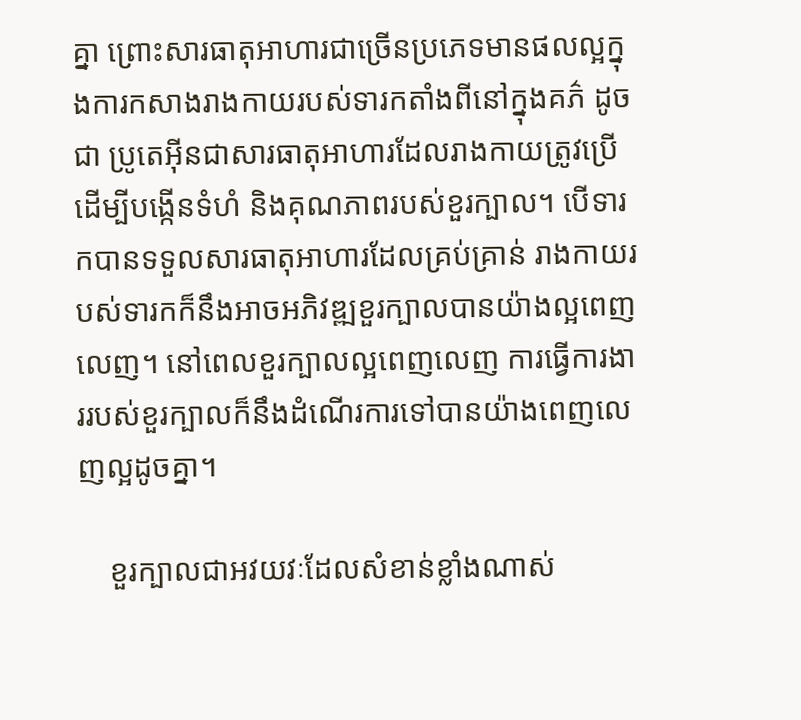គ្នា ព្រោះសារធាតុអាហារជាច្រើនប្រភេទមានផលល្អក្នុងការកសាងរាងកាយរបស់ទារកតាំងពីនៅក្នុងគភ៌ ដូចជា ប្រូតេអ៊ីនជាសារធាតុអាហារដែលរាងកាយត្រូវប្រើដើម្បីបង្កើនទំហំ និងគុណភាពរបស់ខួរក្បាល។ បើទារកបានទទួលសារធាតុអាហារដែលគ្រប់គ្រាន់ រាងកាយរបស់ទារកក៏នឹងអាចអភិវឌ្ឍខួរក្បាលបានយ៉ាងល្អពេញលេញ។ នៅពេលខួរក្បាលល្អពេញលេញ ការធ្វើការងាររបស់ខួរក្បាលក៏នឹងដំណើរការទៅបានយ៉ាងពេញលេញល្អដូចគ្នា។

    ខួរក្បាលជាអវយវៈដែលសំខាន់ខ្លាំងណាស់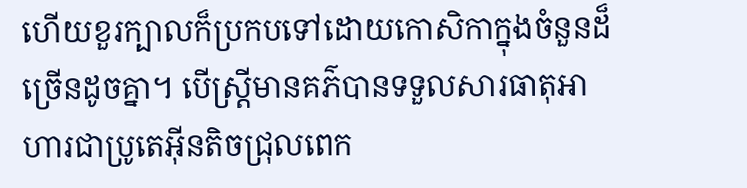ហើយខួរក្បាលក៏ប្រកបទៅដោយកោសិកាក្នុងចំនួនដ៏ច្រើនដូចគ្នា។ បើស្រ្តីមានគភ៌បានទទួលសារធាតុអាហារជាប្រូតេអ៊ីនតិចជ្រុលពេក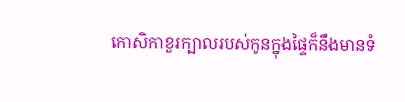កោសិកាខួរក្បាលរបស់កូនក្នុងផ្ទៃក៏នឹងមានទំ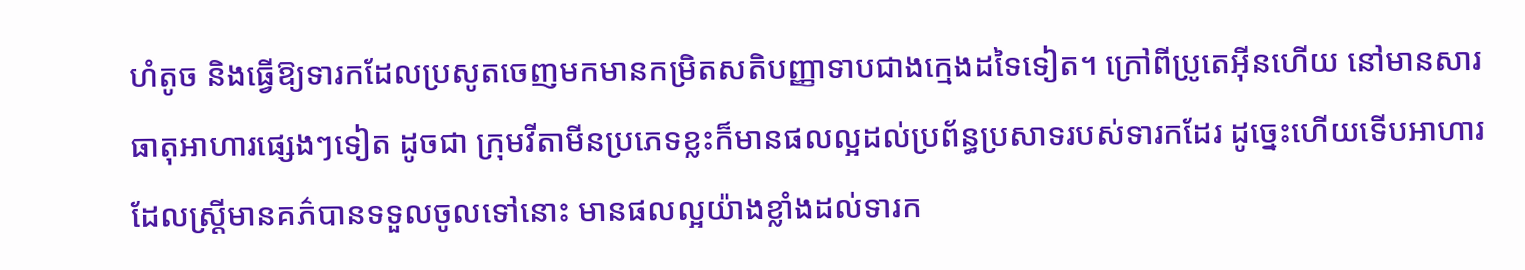ហំតូច និងធ្វើឱ្យទារកដែលប្រសូតចេញមកមានកម្រិតសតិបញ្ញាទាបជាងក្មេងដទៃទៀត។ ក្រៅពីប្រូតេអ៊ីនហើយ នៅមានសារធាតុអាហារផ្សេងៗទៀត ដូចជា ក្រុមវីតាមីនប្រភេទខ្លះក៏មានផលល្អដល់ប្រព័ន្ធប្រសាទរបស់ទារកដែរ ដូច្នេះហើយទើបអាហារដែលស្រ្តីមានគភ៌បានទទួលចូលទៅនោះ មានផលល្អយ៉ាងខ្លាំងដល់ទារក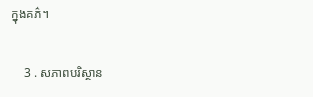ក្នុងគភ៌។

    3 . សភាពបរិស្ថាន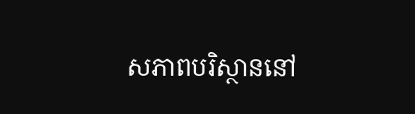សភាពបរិស្ថាននៅ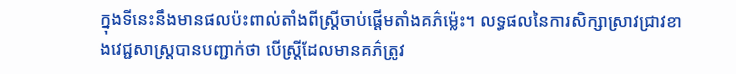ក្នុងទីនេះនឹងមានផលប៉ះពាល់តាំងពីស្រ្តីចាប់ផ្ដើមតាំងគភ៌ម្ល៉េះ។ លទ្ធផលនៃការសិក្សាស្រាវជ្រាវខាងវេជ្ជសាស្រ្តបានបញ្ជាក់ថា បើស្រ្តីដែលមានគភ៌ត្រូវ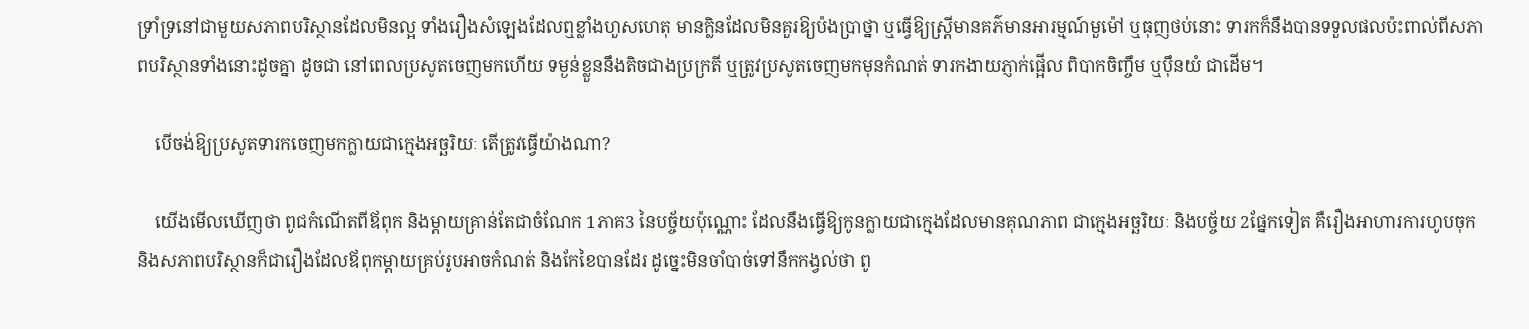ទ្រាំទ្រនៅជាមួយសភាពបរិស្ថានដែលមិនល្អ ទាំងរឿងសំឡេងដែលឮខ្លាំងហួសហេតុ មានក្លិនដែលមិនគួរឱ្យប៉ងប្រាថ្នា ឬធ្វើឱ្យស្រ្តីមានគភ៌មានអារម្មណ៍មួម៉ៅ ឬធុញថប់នោះ ទារកក៏នឹងបានទទួលផលប៉ះពាល់ពីសភាពបរិស្ថានទាំងនោះដូចគ្នា ដូចជា នៅពេលប្រសូតចេញមកហើយ ទម្ងន់ខ្លួននឹងតិចជាងប្រក្រតី ឬត្រូវប្រសូតចេញមកមុនកំណត់ ទារកងាយភ្ញាក់ផ្អើល ពិបាកចិញ្ចឹម ឬប៉ឹនយំ ជាដើម។

    បើចង់ឱ្យប្រសូតទារកចេញមកក្លាយជាក្មេងអច្ឆរិយៈ តើត្រូវធ្វើយ៉ាងណា?

    យើងមើលឃើញថា ពូជកំណើតពីឪពុក និងម្ដាយគ្រាន់តែជាចំណែក 1ភាគ3 នៃបច្ច័យប៉ុណ្ណោះ ដែលនឹងធ្វើឱ្យកូនក្លាយជាក្មេងដែលមានគុណភាព ជាក្មេងអច្ឆរិយៈ និងបច្ច័យ 2ផ្នែកទៀត គឺរឿងអាហារការហូបចុក និងសភាពបរិស្ថានក៏ជារឿងដែលឪពុកម្ដាយគ្រប់រូបអាចកំណត់ និងកែខៃបានដែរ ដូច្នេះមិនចាំបាច់ទៅនឹកកង្វល់ថា ពូ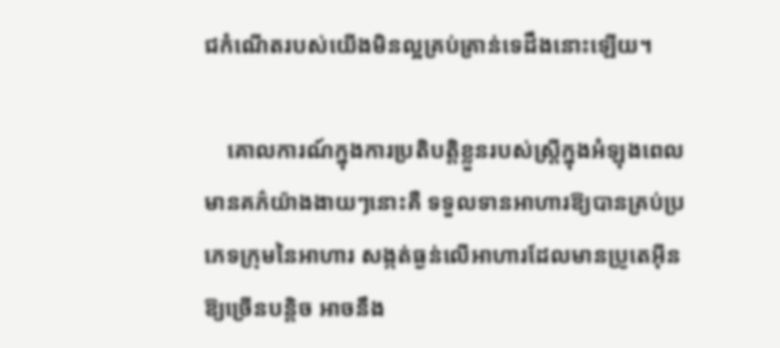ជកំណើតរបស់យើងមិនល្អគ្រប់គ្រាន់ទេដឹងនោះឡើយ។

    គោលការណ៍ក្នុងការប្រតិបត្តិខ្លួនរបស់ស្រ្តីក្នុងអំឡុងពេលមានគភ៌យ៉ាងងាយៗនោះគឺ ទទួលទានអាហារឱ្យបានគ្រប់ប្រភេទក្រុមនៃអាហារ សង្កត់ធ្ងន់លើអាហារដែលមានប្រូតេអ៊ីនឱ្យច្រើនបន្តិច អាចនឹង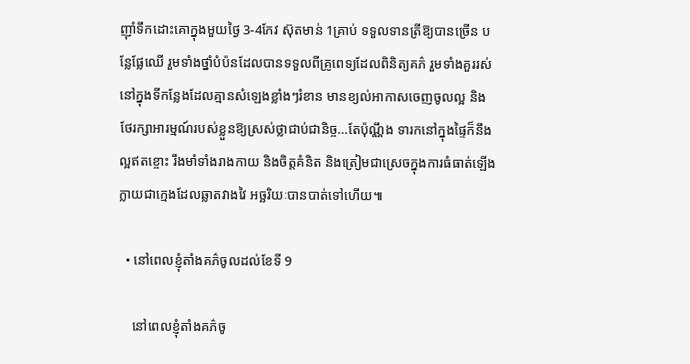ញ៉ាំទឹកដោះគោក្នុងមួយថ្ងៃ 3-4កែវ ស៊ុតមាន់ 1គ្រាប់ ទទួលទានត្រីឱ្យបានច្រើន បន្លែផ្លែឈើ រួមទាំងថ្នាំបំប៉នដែលបានទទួលពីគ្រូពេទ្យដែលពិនិត្យគភ៌ រួមទាំងគួររស់នៅក្នុងទីកន្លែងដែលគ្មានសំឡេងខ្លាំងៗរំខាន មានខ្យល់អាកាសចេញចូលល្អ និងថែរក្សាអារម្មណ៍របស់ខ្លួនឱ្យស្រស់ថ្លាជាប់ជានិច្ច…តែប៉ុណ្ណឹង ទារកនៅក្នុងផ្ទៃក៏នឹងល្អឥតខ្ចោះ រឹងមាំទាំងរាងកាយ និងចិត្តគំនិត និងត្រៀមជាស្រេចក្នុងការធំធាត់ឡើងក្លាយជាក្មេងដែលឆ្លាតវាងវៃ អច្ឆរិយៈបានបាត់ទៅហើយ៕

  • នៅពេលខ្ញុំតាំងគភ៌ចូលដល់ខែទី 9

    នៅពេលខ្ញុំតាំងគភ៌ចូ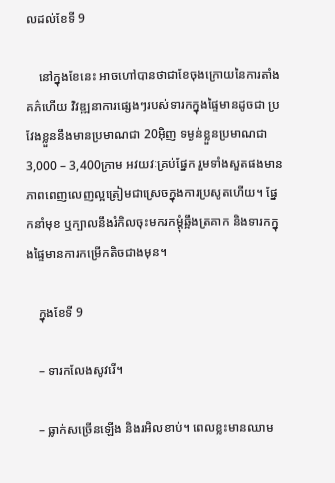លដល់ខែទី 9

    នៅក្នុងខែនេះ អាចហៅបានថាជាខែចុងក្រោយនៃការតាំងគភ៌ហើយ វិវឌ្ឍនាការផ្សេងៗរបស់ទារកក្នុងផ្ទៃមានដូចជា ប្រវែងខ្លួននឹងមានប្រមាណជា 20អ៊ិញ ទម្ងន់ខ្លួនប្រមាណជា 3,000 – 3,400ក្រាម អវយវៈគ្រប់ផ្នែក រួមទាំងសួតផងមានភាពពេញលេញល្អត្រៀមជាស្រេចក្នុងការប្រសូតហើយ។ ផ្នែកនាំមុខ ឬក្បាលនឹងរំកិលចុះមករកម្ដុំឆ្អឹងត្រគាក និងទារកក្នុងផ្ទៃមានការកម្រើកតិចជាងមុន។

    ក្នុងខែទី 9

    – ទារកលែងសូវរើ។

    – ធ្លាក់សច្រើនឡើង និងរអិលខាប់។ ពេលខ្លះមានឈាម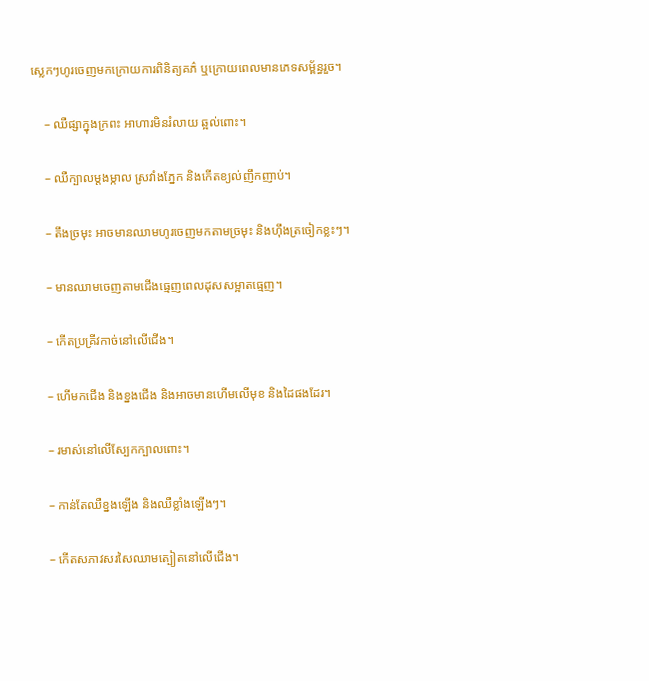ស្លេកៗហូរចេញមកក្រោយការពិនិត្យគភ៌ ឬក្រោយពេលមានភេទសម្ព័ន្ធរួច។

    – ឈឺផ្សាក្នុងក្រពះ អាហារមិនរំលាយ ឆ្អល់ពោះ។

    – ឈឺក្បាលម្ដងម្កាល ស្រវាំងភ្នែក និងកើតខ្យល់ញឹកញាប់។

    – តឹងច្រមុះ អាចមានឈាមហូរចេញមកតាមច្រមុះ និងហ៊ឹងត្រចៀកខ្លះៗ។

    – មានឈាមចេញតាមជើងធ្មេញពេលដុសសម្អាតធ្មេញ។

    – កើតប្រគ្រីវកាច់នៅលើជើង។

    – ហើមកជើង និងខ្នងជើង និងអាចមានហើមលើមុខ និងដៃផងដែរ។

    – រមាស់នៅលើស្បែកក្បាលពោះ។

    – កាន់តែឈឺខ្នងឡើង និងឈឺខ្លាំងឡើងៗ។

    – កើតសភាវសរសៃឈាមត្បៀតនៅលើជើង។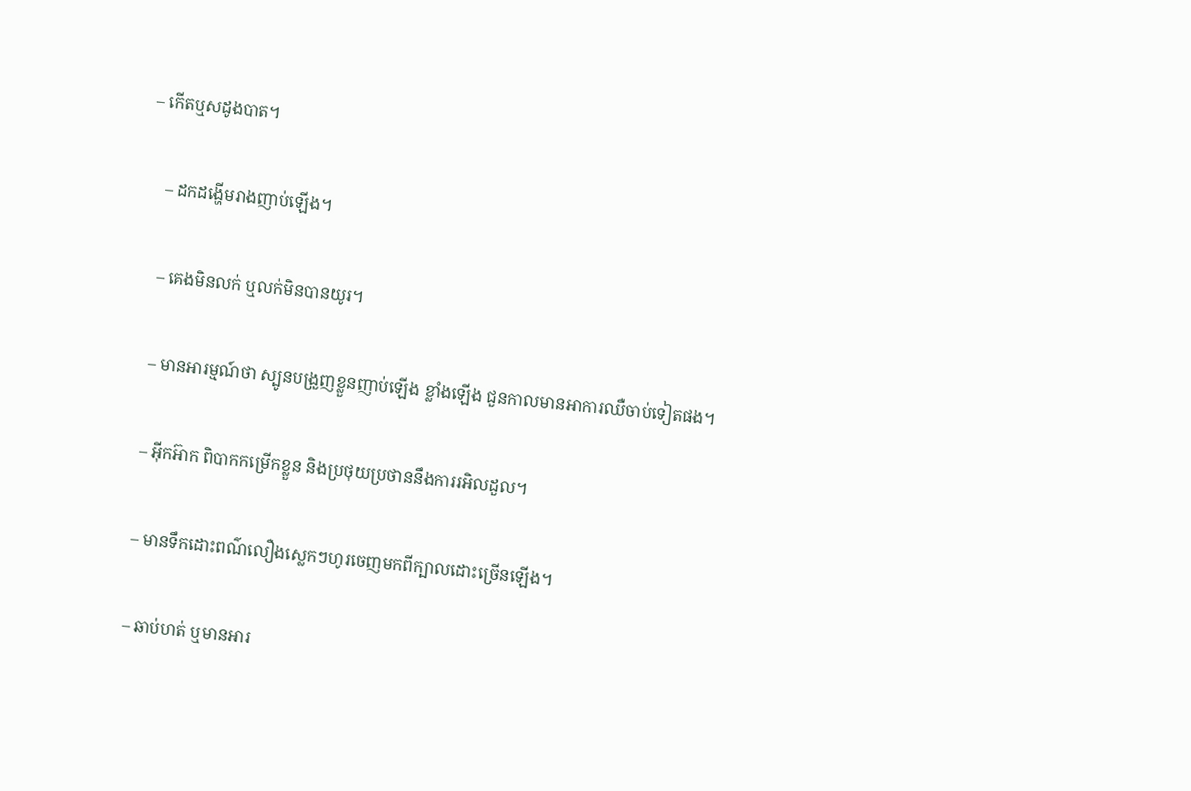– កើតឬសដូងបាត។

    – ដកដង្ហើមរាងញាប់ឡើង។

    – គេងមិនលក់ ឬលក់មិនបានយូរ។

    – មានអារម្មណ៍ថា ស្បូនបង្រួញខ្លួនញាប់ឡើង ខ្លាំងឡើង ជួនកាលមានអាការឈឺចាប់ទៀតផង។

    – អ៊ីកអ៊ាក ពិបាកកម្រើកខ្លួន និងប្រថុយប្រថាននឹងការរអិលដួល។

    – មានទឹកដោះពណ៌លឿងស្លេកៗហូរចេញមកពីក្បាលដោះច្រើនឡើង។

    – ឆាប់ហត់ ឬមានអារ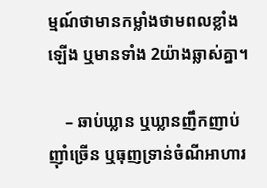ម្មណ៍ថាមានកម្លាំងថាមពលខ្លាំងឡើង ឬមានទាំង 2យ៉ាងឆ្លាស់គ្នា។

    – ឆាប់ឃ្លាន ឬឃ្លានញឹកញាប់ ញ៉ាំច្រើន ឬធុញទ្រាន់ចំណីអាហារ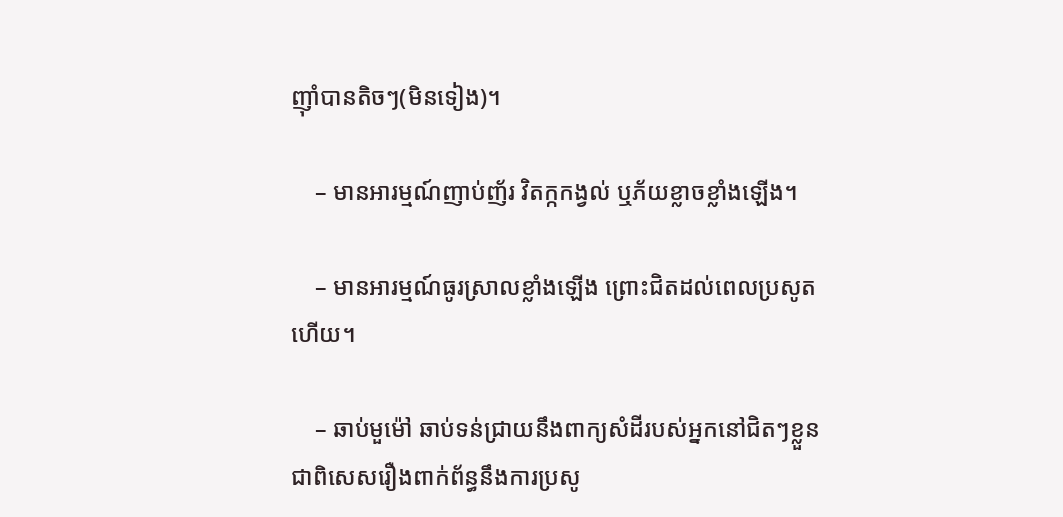ញ៉ាំបានតិចៗ(មិនទៀង)។

    – មានអារម្មណ៍ញាប់ញ័រ វិតក្កកង្វល់ ឬភ័យខ្លាចខ្លាំងឡើង។

    – មានអារម្មណ៍ធូរស្រាលខ្លាំងឡើង ព្រោះជិតដល់ពេលប្រសូតហើយ។

    – ឆាប់មួម៉ៅ ឆាប់ទន់ជ្រាយនឹងពាក្យសំដីរបស់អ្នកនៅជិតៗខ្លួន ជាពិសេសរឿងពាក់ព័ន្ធនឹងការប្រសូ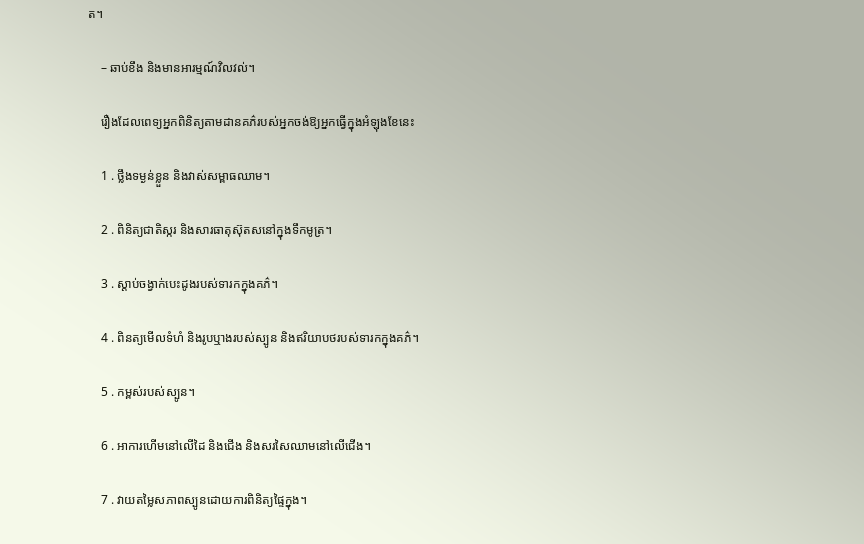ត។

    – ឆាប់ខឹង និងមានអារម្មណ៍វិលវល់។

    រឿងដែលពេទ្យអ្នកពិនិត្យតាមដានគភ៌របស់អ្នកចង់ឱ្យអ្នកធ្វើក្នុងអំឡុងខែនេះ

    1 . ថ្លឹងទម្ងន់ខ្លួន និងវាស់សម្ពាធឈាម។

    2 . ពិនិត្យជាតិស្ករ និងសារធាតុស៊ុតសនៅក្នុងទឹកមូត្រ។

    3 . ស្ដាប់ចង្វាក់បេះដូងរបស់ទារកក្នុងគភ៌។

    4 . ពិនត្យមើលទំហំ និងរូបឬាងរបស់ស្បូន និងឥរិយាបថរបស់ទារកក្នុងគភ៌។

    5 . កម្ពស់របស់ស្បូន។

    6 . អាការហើមនៅលើដៃ និងជើង និងសរសៃឈាមនៅលើជើង។

    7 . វាយតម្លៃសភាពស្បូនដោយការពិនិត្យផ្ទៃក្នុង។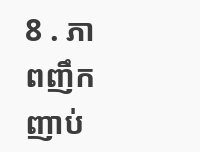8 . ភាពញឹកញាប់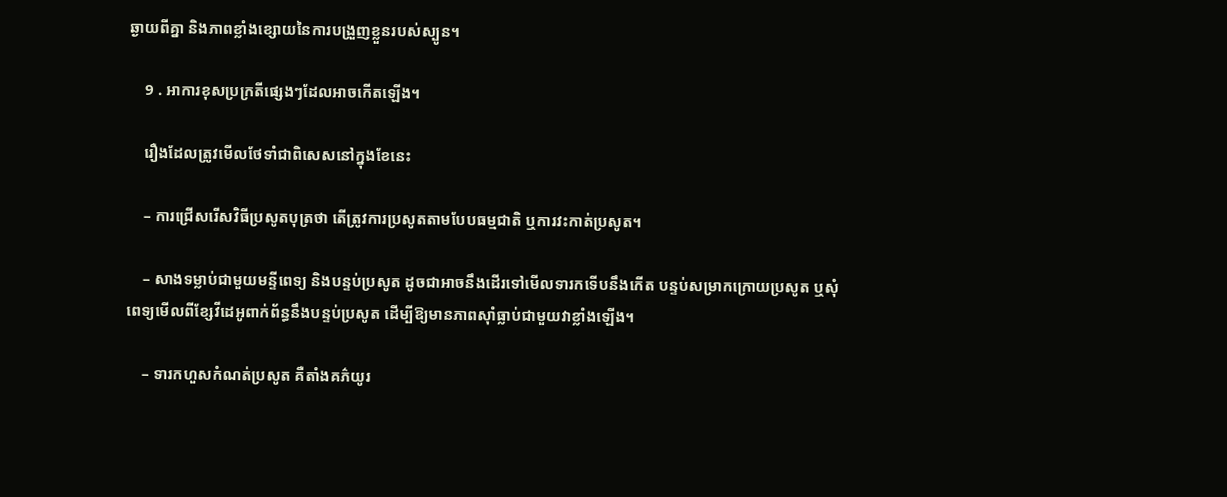ឆ្ងាយពីគ្នា និងភាពខ្លាំងខ្សោយនៃការបង្រួញខ្លួនរបស់ស្បូន។

    9 . អាការខុសប្រក្រតីផ្សេងៗដែលអាចកើតឡើង។

    រឿងដែលត្រូវមើលថែទាំជាពិសេសនៅក្នុងខែនេះ

    – ការជ្រើសរើសវិធីប្រសូតបុត្រថា តើត្រូវការប្រសូតតាមបែបធម្មជាតិ ឬការវះកាត់ប្រសូត។

    – សាងទម្លាប់ជាមួយមន្ទីពេទ្យ និងបន្ទប់ប្រសូត ដូចជាអាចនឹងដើរទៅមើលទារកទើបនឹងកើត បន្ទប់សម្រាកក្រោយប្រសូត ឬសុំពេទ្យមើលពីខ្សែវីដេអូពាក់ព័ន្ធនឹងបន្ទប់ប្រសូត ដើម្បីឱ្យមានភាពស៊ាំធ្លាប់ជាមួយវាខ្លាំងឡើង។

    – ទារកហួសកំណត់ប្រសូត គឺតាំងគភ៌យូរ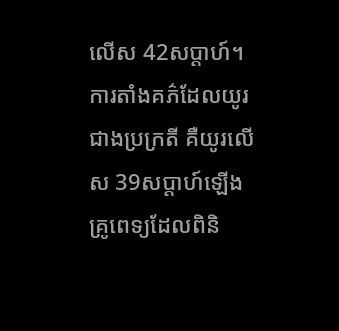លើស 42សប្ដាហ៍។ ការតាំងគភ៌ដែលយូរជាងប្រក្រតី គឺយូរលើស 39សប្ដាហ៍ឡើង គ្រូពេទ្យដែលពិនិ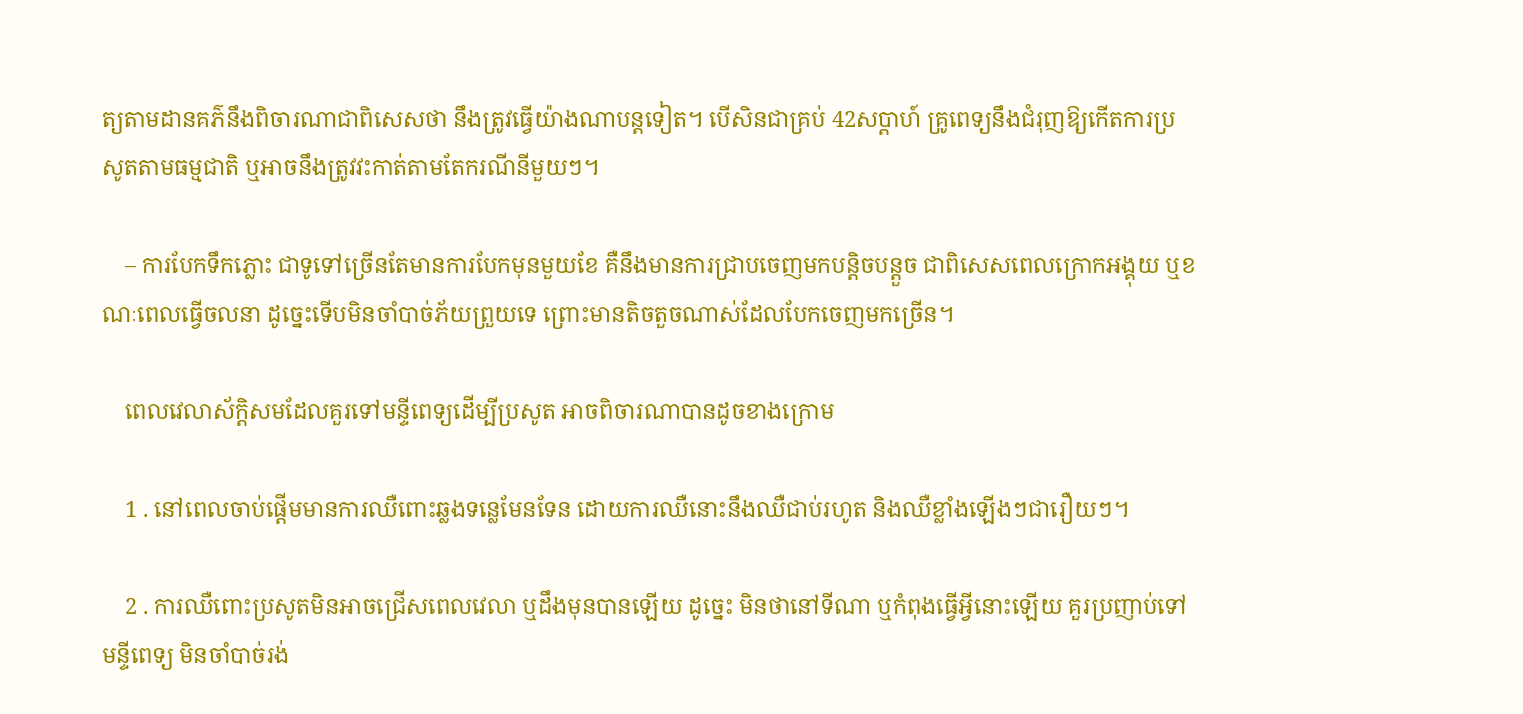ត្យតាមដានគភ៌នឹងពិចារណាជាពិសេសថា នឹងត្រូវធ្វើយ៉ាងណាបន្តទៀត។ បើសិនជាគ្រប់ 42សប្ដាហ៍ គ្រូពេទ្យនឹងជំរុញឱ្យកើតការប្រសូតតាមធម្មជាតិ ឬអាចនឹងត្រូវវះកាត់តាមតែករណីនីមួយៗ។

    – ការបែកទឹកភ្លោះ ជាទូទៅច្រើនតែមានការបែកមុនមួយខែ គឺនឹងមានការជ្រាបចេញមកបន្តិចបន្តួច ជាពិសេសពេលក្រោកអង្គុយ ឬខណៈពេលធ្វើចលនា ដូច្នេះទើបមិនចាំបាច់ភ័យព្រួយទេ ព្រោះមានតិចតួចណាស់ដែលបែកចេញមកច្រើន។

    ពេលវេលាស័ក្តិសមដែលគួរទៅមន្ទីពេទ្យដើម្បីប្រសូត អាចពិចារណាបានដូចខាងក្រោម

    1 . នៅពេលចាប់ផ្ដើមមានការឈឺពោះឆ្លងទន្លេមែនទែន ដោយការឈឺនោះនឹងឈឺជាប់រហូត និងឈឺខ្លាំងឡើងៗជារឿយៗ។

    2 . ការឈឺពោះប្រសូតមិនអាចជ្រើសពេលវេលា ឬដឹងមុនបានឡើយ ដូច្នេះ មិនថានៅទីណា ឬកំពុងធ្វើអ្វីនោះឡើយ គួរប្រញាប់ទៅមន្ទីពេទ្យ មិនចាំបាច់រង់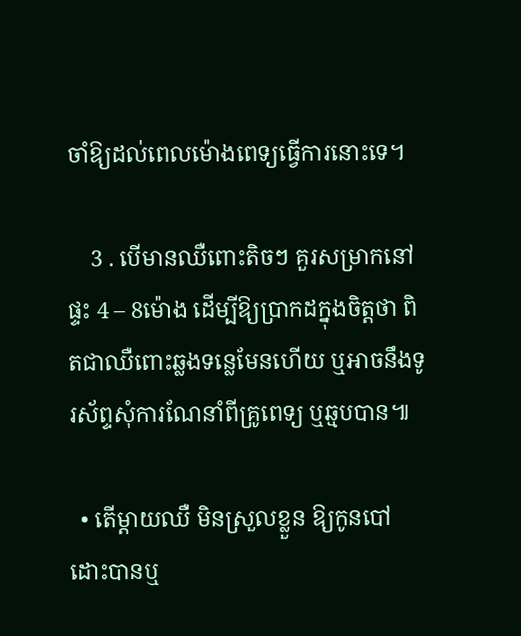ចាំឱ្យដល់ពេលម៉ោងពេទ្យធ្វើការនោះទេ។

    3 . បើមានឈឺពោះតិចៗ គួរសម្រាកនៅផ្ទះ 4 – 8ម៉ោង ដើម្បីឱ្យប្រាកដក្នុងចិត្តថា ពិតជាឈឺពោះឆ្លងទន្លេមែនហើយ ឬអាចនឹងទូរស័ព្ទសុំការណែនាំពីគ្រូពេទ្យ ឬឆ្មបបាន៕

  • តើម្ដាយឈឺ មិនស្រួលខ្លួន ឱ្យកូនបៅដោះបានឬ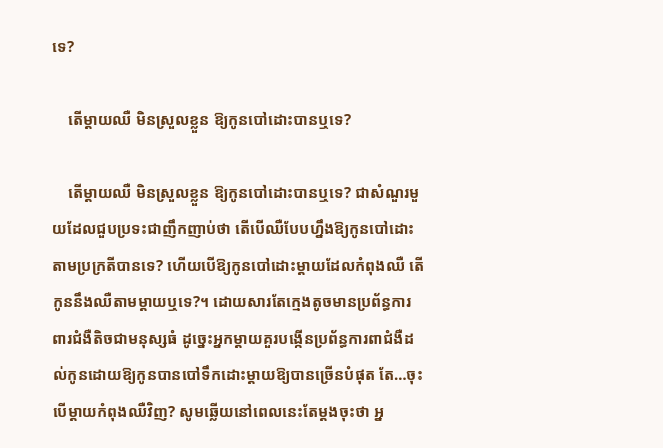ទេ?

    តើម្ដាយឈឺ មិនស្រួលខ្លួន ឱ្យកូនបៅដោះបានឬទេ?

    តើម្ដាយឈឺ មិនស្រួលខ្លួន ឱ្យកូនបៅដោះបានឬទេ? ជាសំណួរមួយដែលជួបប្រទះជាញឹកញាប់ថា តើបើឈឺបែបហ្នឹងឱ្យកូនបៅដោះតាមប្រក្រតីបានទេ? ហើយបើឱ្យកូនបៅដោះម្ដាយដែលកំពុងឈឺ តើកូននឹងឈឺតាមម្ដាយឬទេ?។ ដោយសារតែក្មេងតូចមានប្រព័ន្ធការពារជំងឺតិចជាមនុស្សធំ ដូច្នេះអ្នកម្ដាយគួរបង្កើនប្រព័ន្ធការពាជំងឺដល់កូនដោយឱ្យកូនបានបៅទឹកដោះម្ដាយឱ្យបានច្រើនបំផុត តែ…ចុះបើម្ដាយកំពុងឈឺវិញ? សូមឆ្លើយនៅពេលនេះតែម្ដងចុះថា អ្ន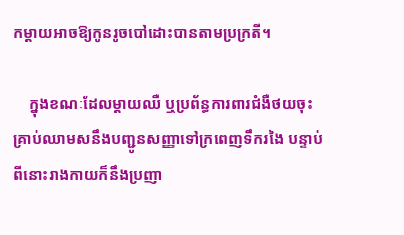កម្ដាយអាចឱ្យកូនរូចបៅដោះបានតាមប្រក្រតី។

    ក្នុងខណៈដែលម្ដាយឈឺ ឬប្រព័ន្ធការពារជំងឺថយចុះ គ្រាប់ឈាមសនឹងបញ្ជូនសញ្ញាទៅក្រពេញទឹករងៃ បន្ទាប់ពីនោះរាងកាយក៏នឹងប្រញា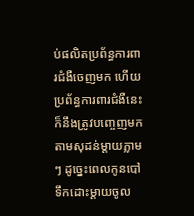ប់ផលិតប្រព័ន្ធការពារជំងឺចេញមក ហើយប្រព័ន្ធការពារជំងឺនេះក៏នឹងត្រូវបញ្ចេញមកតាមសុដន់ម្ដាយភ្លាមៗ ដូច្នេះពេលកូនបៅទឹកដោះម្ដាយចូល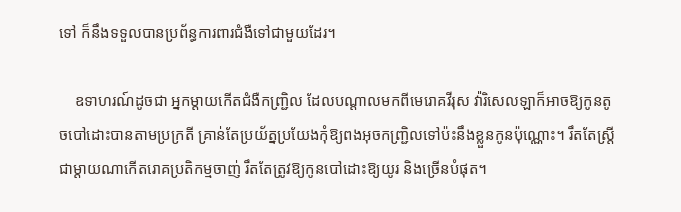ទៅ ក៏នឹងទទួលបានប្រព័ន្ធការពារជំងឺទៅជាមួយដែរ។

    ឧទាហរណ៍ដូចជា អ្នកម្ដាយកើតជំងឺកញ្ជ្រិល ដែលបណ្ដាលមកពីមេរោគវីរុស វ៉ារិសេលឡាក៏អាចឱ្យកូនតូចបៅដោះបានតាមប្រក្រតី គ្រាន់តែប្រយ័ត្នប្រយែងកុំឱ្យពងអុចកញ្រ្ជិលទៅប៉ះនឹងខ្លួនកូនប៉ុណ្ណោះ។ រឹតតែស្រ្តីជាម្ដាយណាកើតរោគប្រតិកម្មចាញ់ រឹតតែត្រូវឱ្យកូនបៅដោះឱ្យយូរ និងច្រើនបំផុត។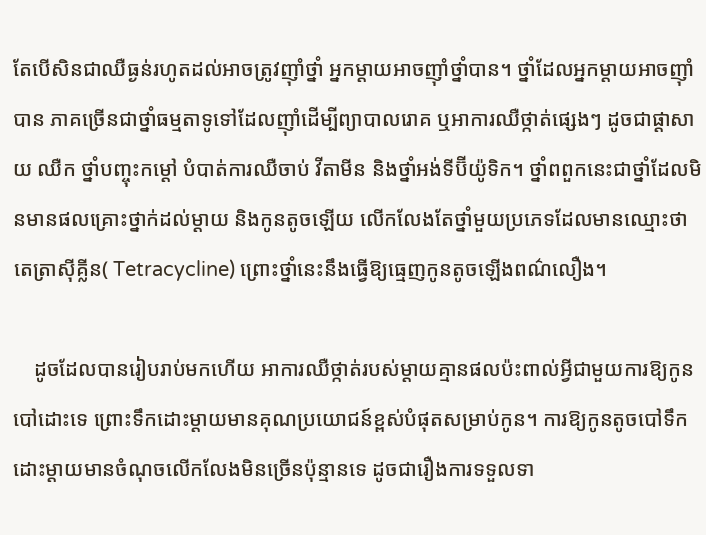តែបើសិនជាឈឺធ្ងន់រហូតដល់អាចត្រូវញ៉ាំថ្នាំ អ្នកម្ដាយអាចញ៉ាំថ្នាំបាន។ ថ្នាំដែលអ្នកម្ដាយអាចញ៉ាំបាន ភាគច្រើនជាថ្នាំធម្មតាទូទៅដែលញ៉ាំដើម្បីព្យាបាលរោគ ឬអាការឈឺថ្កាត់ផ្សេងៗ ដូចជាផ្ដាសាយ ឈឺក ថ្នាំបញ្ចុះកម្ដៅ បំបាត់ការឈឺចាប់ វីតាមីន និងថ្នាំអង់ទីប៊ីយ៉ូទិក។ ថ្នាំពពួកនេះជាថ្នាំដែលមិនមានផលគ្រោះថ្នាក់ដល់ម្ដាយ និងកូនតូចឡើយ លើកលែងតែថ្នាំមួយប្រភេទដែលមានឈ្មោះថា តេត្រាស៊ីគ្លីន( Tetracycline) ព្រោះថ្នាំនេះនឹងធ្វើឱ្យធ្មេញកូនតូចឡើងពណ៌លឿង។

    ដូចដែលបានរៀបរាប់មកហើយ អាការឈឺថ្កាត់របស់ម្ដាយគ្មានផលប៉ះពាល់អ្វីជាមួយការឱ្យកូនបៅដោះទេ ព្រោះទឹកដោះម្ដាយមានគុណប្រយោជន៍ខ្ពស់បំផុតសម្រាប់កូន។ ការឱ្យកូនតូចបៅទឹកដោះម្ដាយមានចំណុចលើកលែងមិនច្រើនប៉ុន្មានទេ ដូចជារឿងការទទួលទា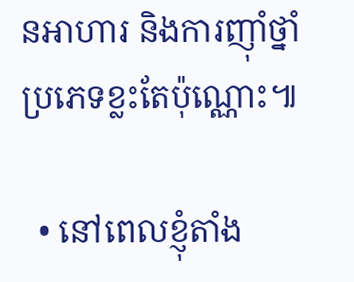នអាហារ និងការញ៉ាំថ្នាំប្រភេទខ្លះតែប៉ុណ្ណោះ៕

  • នៅពេលខ្ញុំតាំង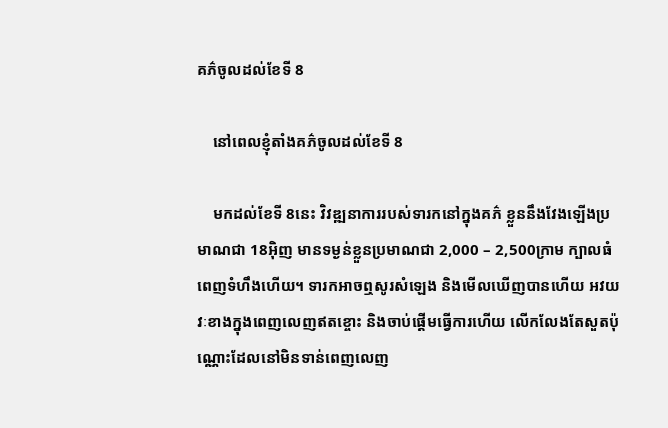គភ៌ចូលដល់ខែទី 8

    នៅពេលខ្ញុំតាំងគភ៌ចូលដល់ខែទី 8

    មកដល់ខែទី 8នេះ វិវឌ្ឍនាការរបស់ទារកនៅក្នុងគភ៌ ខ្លួននឹងវែងឡើងប្រមាណជា 18អ៊ិញ មានទម្ងន់ខ្លួនប្រមាណជា 2,000 – 2,500ក្រាម ក្បាលធំពេញទំហឹងហើយ។ ទារកអាចឮសូរសំឡេង និងមើលឃើញបានហើយ អវយវៈខាងក្នុងពេញលេញឥតខ្ចោះ និងចាប់ផ្ដើមធ្វើការហើយ លើកលែងតែសួតប៉ុណ្ណោះដែលនៅមិនទាន់ពេញលេញ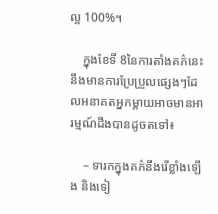ល្អ 100%។

    ក្នុងខែទី 8នៃការតាំងគភ៌នេះ នឹងមានការប្រែប្រួលផ្សេងៗដែលអនាគតអ្នកម្ដាយអាចមានអារម្មណ៍ដឹងបានដូចតទៅ៖

    – ទារកក្នុងគភ៌នឹងរើខ្លាំងឡើង និងទៀ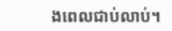ងពេលជាប់លាប់។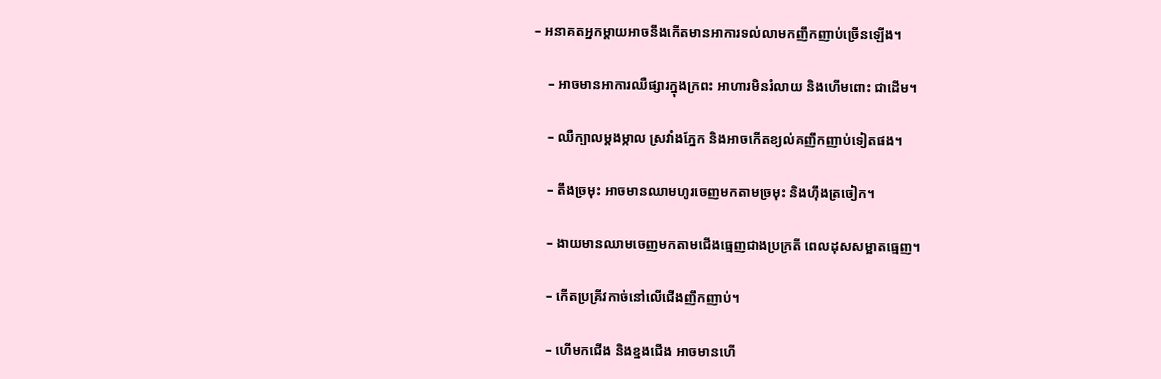– អនាគតអ្នកម្ដាយអាចនឹងកើតមានអាការទល់លាមកញឹកញាប់ច្រើនឡើង។

    – អាចមានអាការឈឺផ្សារក្នុងក្រពះ អាហារមិនរំលាយ និងហើមពោះ ជាដើម។

    – ឈឺក្បាលម្ដងម្កាល ស្រវាំងភ្នែក និងអាចកើតខ្យល់គញឹកញាប់ទៀតផង។

    – តឹងច្រមុះ អាចមានឈាមហូរចេញមកតាមច្រមុះ និងហ៊ឹងត្រចៀក។

    – ងាយមានឈាមចេញមកតាមជើងធ្មេញជាងប្រក្រតី ពេលដុសសម្អាតធ្មេញ។

    – កើតប្រគ្រីវកាច់នៅលើជើងញឹកញាប់។

    – ហើមកជើង និងខ្នងជើង អាចមានហើ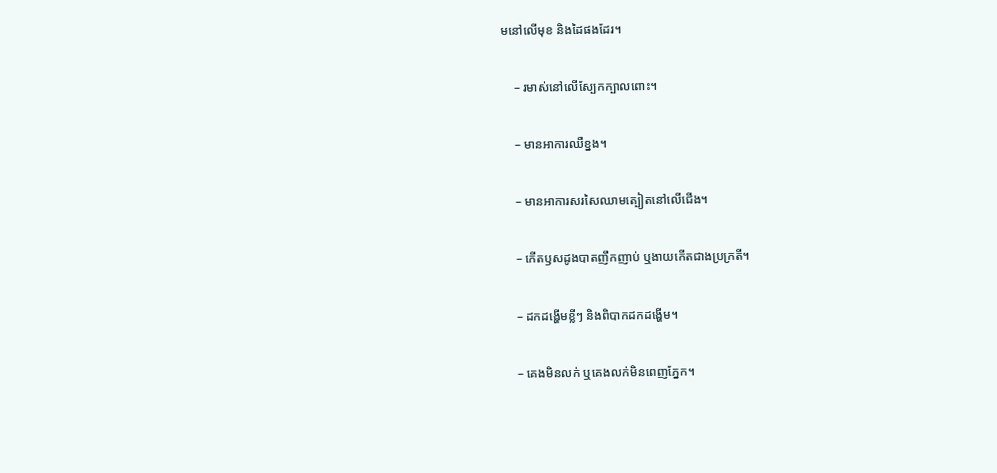មនៅលើមុខ និងដៃផងដែរ។

    – រមាស់នៅលើស្បែកក្បាលពោះ។

    – មានអាការឈឺខ្នង។

    – មានអាការសរសៃឈាមត្បៀតនៅលើជើង។

    – កើតឫសដូងបាតញឹកញាប់ ឬងាយកើតជាងប្រក្រតី។

    – ដកដង្ហើមខ្លីៗ និងពិបាកដកដង្ហើម។

    – គេងមិនលក់ ឬគេងលក់មិនពេញភ្នែក។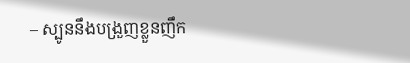– ស្បូននឹងបង្រួញខ្លួនញឹក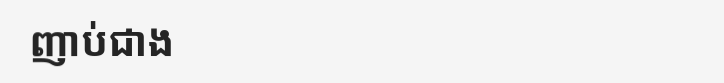ញាប់ជាង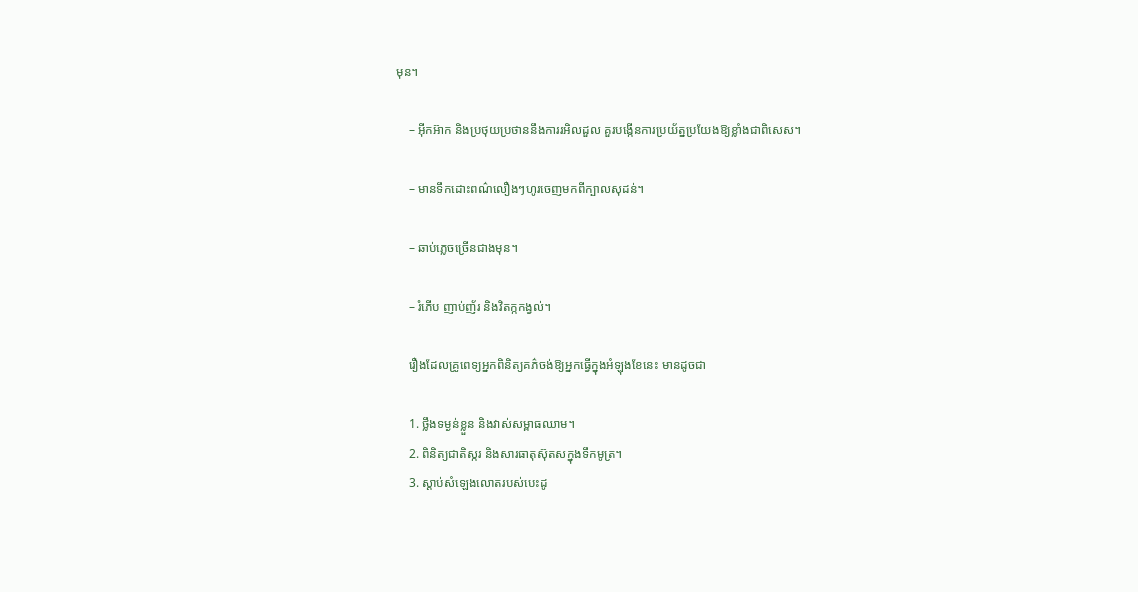មុន។

    – អ៊ីកអ៊ាក និងប្រថុយប្រថាននឹងការរអិលដួល គួរបង្កើនការប្រយ័ត្នប្រយែងឱ្យខ្លាំងជាពិសេស។

    – មានទឹកដោះពណ៌លឿងៗហូរចេញមកពីក្បាលសុដន់។

    – ឆាប់ភ្លេចច្រើនជាងមុន។

    – រំភើប ញាប់ញ័រ និងវិតក្កកង្វល់។

    រឿងដែលគ្រូពេទ្យអ្នកពិនិត្យគភ៌ចង់ឱ្យអ្នកធ្វើក្នុងអំឡុងខែនេះ មានដូចជា

    1. ថ្លឹងទម្ងន់ខ្លួន និងវាស់សម្ពាធឈាម។
    2. ពិនិត្យជាតិស្ករ និងសារធាតុស៊ុតសក្នុងទឹកមូត្រ។
    3. ស្ដាប់សំឡេងលោតរបស់បេះដូ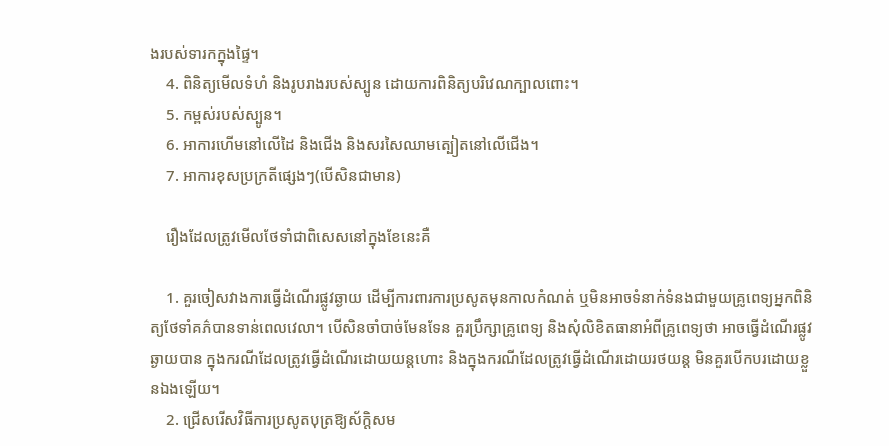ងរបស់ទារកក្នុងផ្ទៃ។
    4. ពិនិត្យមើលទំហំ និងរូបរាងរបស់ស្បូន ដោយការពិនិត្យបរិវេណក្បាលពោះ។
    5. កម្ពស់របស់ស្បូន។
    6. អាការហើមនៅលើដៃ និងជើង និងសរសៃឈាមត្បៀតនៅលើជើង។
    7. អាការខុសប្រក្រតីផ្សេងៗ(បើសិនជាមាន)

    រឿងដែលត្រូវមើលថែទាំជាពិសេសនៅក្នុងខែនេះគឺ

    1. គួរចៀសវាងការធ្វើដំណើរផ្លូវឆ្ងាយ ដើម្បីការពារការប្រសូតមុនកាលកំណត់ ឬមិនអាចទំនាក់ទំនងជាមួយគ្រូពេទ្យអ្នកពិនិត្យថែទាំគភ៌បានទាន់ពេលវេលា។ បើសិនចាំបាច់មែនទែន គួរប្រឹក្សាគ្រូពេទ្យ និងសុំលិខិតធានាអំពីគ្រូពេទ្យថា អាចធ្វើដំណើរផ្លូវឆ្ងាយបាន ក្នុងករណីដែលត្រូវធ្វើដំណើរដោយយន្តហោះ និងក្នុងករណីដែលត្រូវធ្វើដំណើរដោយរថយន្ត មិនគួរបើកបរដោយខ្លួនឯងឡើយ។
    2. ជ្រើសរើសវិធីការប្រសូតបុត្រឱ្យស័ក្តិសម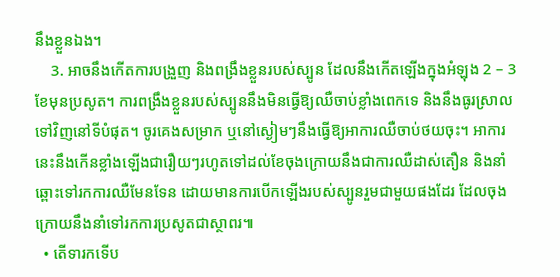នឹងខ្លួនឯង។
    3. អាចនឹងកើតការបង្រួញ និងពង្រឹងខ្លួនរបស់ស្បូន ដែលនឹងកើតឡើងក្នុងអំឡុង 2 – 3ខែមុនប្រសូត។ ការពង្រឹងខ្លួនរបស់ស្បូននឹងមិនធ្វើឱ្យឈឺចាប់ខ្លាំងពេកទេ និងនឹងធូរស្រាលទៅវិញនៅទីបំផុត។ ចូរគេងសម្រាក ឬនៅស្ងៀមៗនឹងធ្វើឱ្យអាការឈឺចាប់ថយចុះ។ អាការនេះនឹងកើនខ្លាំងឡើងជារឿយៗរហូតទៅដល់ខែចុងក្រោយនឹងជាការឈឺដាស់តឿន និងនាំឆ្ពោះទៅរកការឈឺមែនទែន ដោយមានការបើកឡើងរបស់ស្បូនរួមជាមួយផងដែរ ដែលចុងក្រោយនឹងនាំទៅរកការប្រសូតជាស្ថាពរ៕
  • តើទារកទើប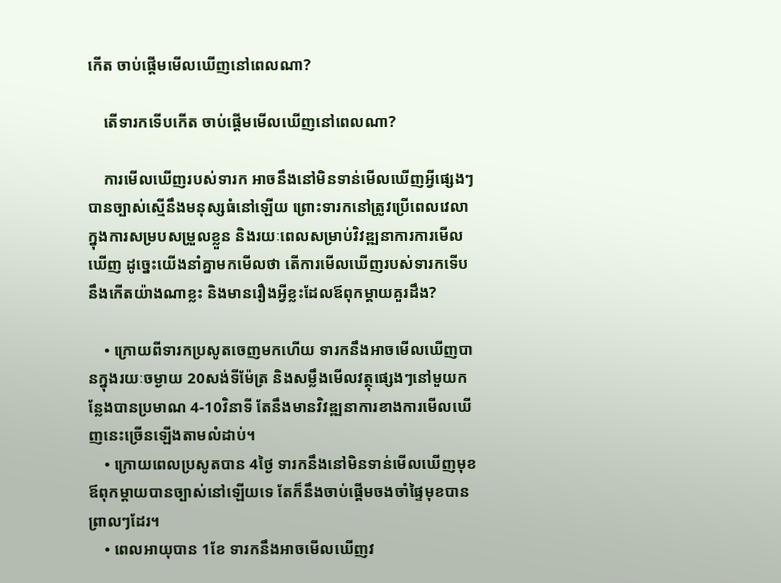កើត ចាប់ផ្ដើមមើលឃើញនៅពេលណា?

    តើទារកទើបកើត ចាប់ផ្ដើមមើលឃើញនៅពេលណា?

    ការមើលឃើញរបស់ទារក អាចនឹងនៅមិនទាន់មើលឃើញអ្វីផ្សេងៗបានច្បាស់ស្មើនឹងមនុស្សធំនៅឡើយ ព្រោះទារកនៅត្រូវប្រើពេលវេលាក្នុងការសម្របសម្រួលខ្លួន និងរយៈពេលសម្រាប់វិវឌ្ឍនាការការមើលឃើញ ដូច្នេះយើងនាំគ្នាមកមើលថា តើការមើលឃើញរបស់ទារកទើបនឹងកើតយ៉ាងណាខ្លះ និងមានរឿងអ្វីខ្លះដែលឪពុកម្ដាយគួរដឹង?

    • ក្រោយពីទារកប្រសូតចេញមកហើយ ទារកនឹងអាចមើលឃើញបានក្នុងរយៈចម្ងាយ 20សង់ទីម៉ែត្រ និងសម្លឹងមើលវត្ថុផ្សេងៗនៅមួយកន្លែងបានប្រមាណ 4-10វិនាទី តែនឹងមានវិវឌ្ឍនាការខាងការមើលឃើញនេះច្រើនឡើងតាមលំដាប់។
    • ក្រោយពេលប្រសូតបាន 4ថ្ងៃ ទារកនឹងនៅមិនទាន់មើលឃើញមុខឪពុកម្ដាយបានច្បាស់នៅឡើយទេ តែក៏នឹងចាប់ផ្ដើមចងចាំផ្ទៃមុខបានព្រាលៗដែរ។
    • ពេលអាយុបាន 1ខែ ទារកនឹងអាចមើលឃើញវ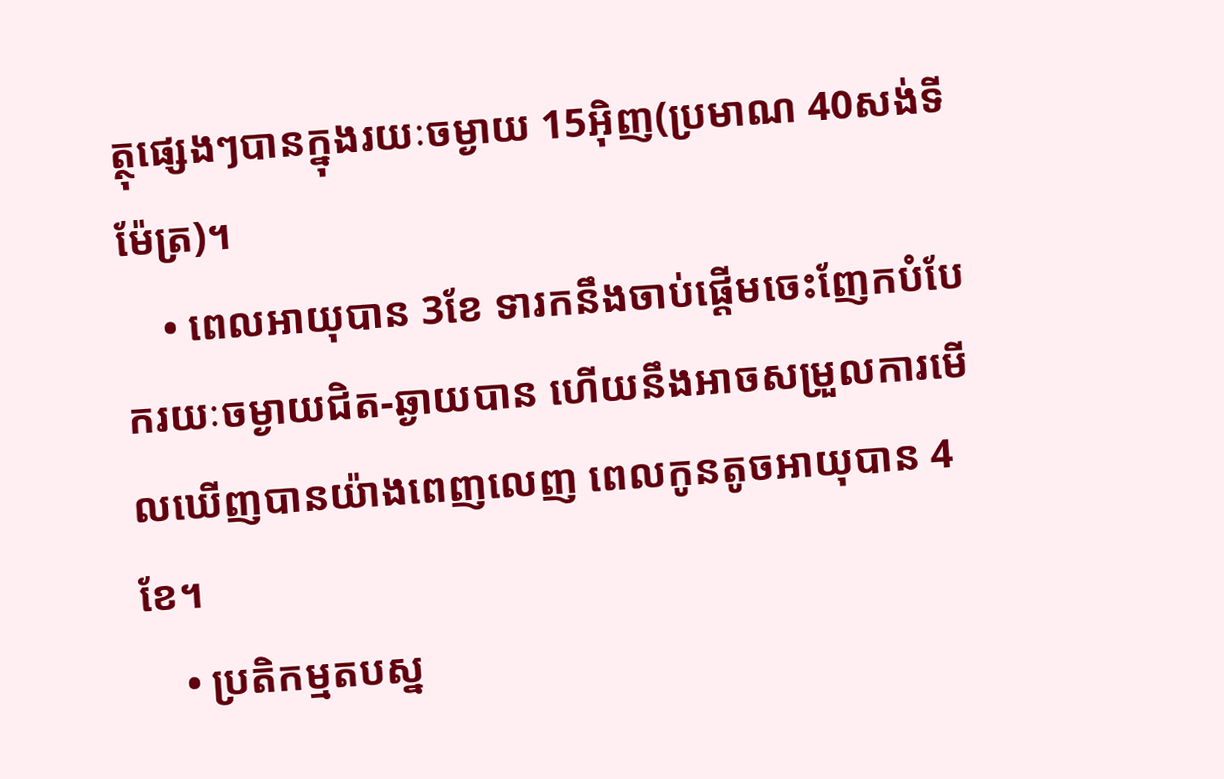ត្ថុផ្សេងៗបានក្នុងរយៈចម្ងាយ 15អ៊ិញ(ប្រមាណ 40សង់ទីម៉ែត្រ)។
    • ពេលអាយុបាន 3ខែ ទារកនឹងចាប់ផ្ដើមចេះញែកបំបែករយៈចម្ងាយជិត-ឆ្ងាយបាន ហើយនឹងអាចសម្រួលការមើលឃើញបានយ៉ាងពេញលេញ ពេលកូនតូចអាយុបាន 4ខែ។
    • ប្រតិកម្មតបស្ន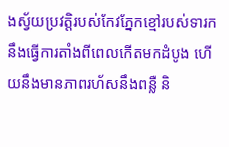ងស្វ័យប្រវត្តិរបស់កែវភ្នែកខ្មៅរបស់ទារក នឹងធ្វើការតាំងពីពេលកើតមកដំបូង ហើយនឹងមានភាពរហ័សនឹងពន្លឺ និ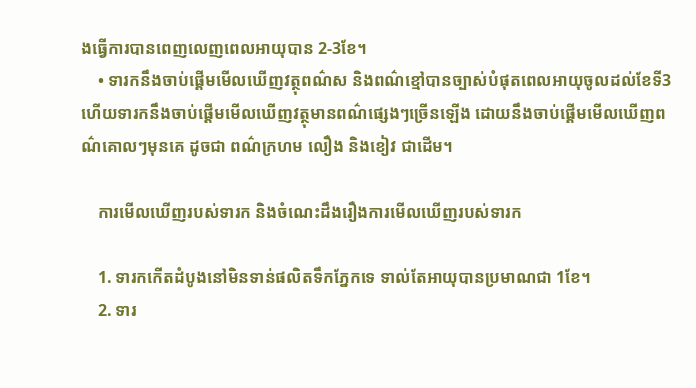ងធ្វើការបានពេញលេញពេលអាយុបាន 2-3ខែ។
    • ទារកនឹងចាប់ផ្ដើមមើលឃើញវត្ថុពណ៌ស និងពណ៌ខ្មៅបានច្បាស់បំផុតពេលអាយុចូលដល់ខែទី3 ហើយទារកនឹងចាប់ផ្ដើមមើលឃើញវត្ថុមានពណ៌ផ្សេងៗច្រើនឡើង ដោយនឹងចាប់ផ្ដើមមើលឃើញពណ៌គោលៗមុនគេ ដូចជា ពណ៌ក្រហម លឿង និងខៀវ ជាដើម។

    ការមើលឃើញរបស់ទារក និងចំណេះដឹងរឿងការមើលឃើញរបស់ទារក

    1. ទារកកើតដំបូងនៅមិនទាន់ផលិតទឹកភ្នែកទេ ទាល់តែអាយុបានប្រមាណជា 1ខែ។
    2. ទារ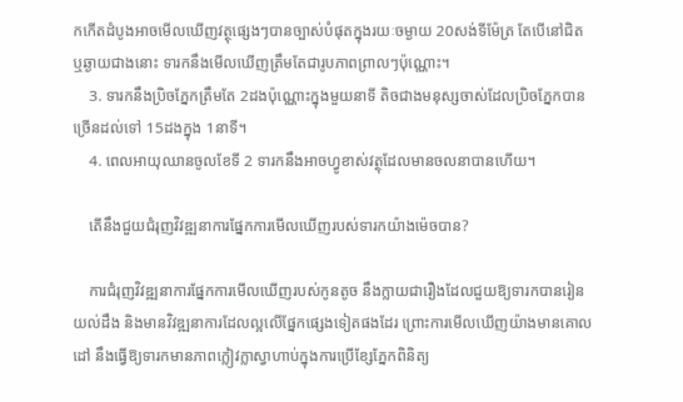កកើតដំបូងអាចមើលឃើញវត្ថុផ្សេងៗបានច្បាស់បំផុតក្នុងរយៈចម្ងាយ 20សង់ទីម៉ែត្រ តែបើនៅជិត ឬឆ្ងាយជាងនោះ ទារកនឹងមើលឃើញត្រឹមតែជារូបភាពព្រាលៗប៉ុណ្ណោះ។
    3. ទារកនឹងប្រិចភ្នែកត្រឹមតែ 2ដងប៉ុណ្ណោះក្នុងមួយនាទី តិចជាងមនុស្សចាស់ដែលប្រិចភ្នែកបានច្រើនដល់ទៅ 15ដងក្នុង 1នាទី។
    4. ពេលអាយុឈានចូលខែទី 2 ទារកនឹងអាចហ្វូខាស់វត្ថុដែលមានចលនាបានហើយ។

    តើនឹងជួយជំរុញវិវឌ្ឍនាការផ្នែកការមើលឃើញរបស់ទារកយ៉ាងម៉េចបាន?

    ការជំរុញវិវឌ្ឍនាការផ្នែកការមើលឃើញរបស់កូនតូច នឹងក្លាយជារឿងដែលជួយឱ្យទារកបានរៀនយល់ដឹង និងមានវិវឌ្ឍនាការដែលល្អលើផ្នែកផ្សេងទៀតផងដែរ ព្រោះការមើលឃើញយ៉ាងមានគោលដៅ នឹងធ្វើឱ្យទារកមានភាពក្លៀវក្លាស្វាហាប់ក្នុងការប្រើខ្សែភ្នែកពិនិត្យ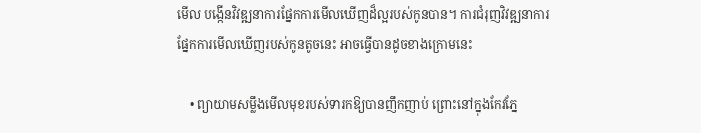មើល បង្កើនវិវឌ្ឍនាការផ្នែកការមើលឃើញដ៏ល្អរបស់កូនបាន។ ការជំរុញវិវឌ្ឍនាការផ្នែកការមើលឃើញរបស់កូនតូចនេះ អាចធ្វើបានដូចខាងក្រោមនេះ

    • ព្យាយាមសម្លឹងមើលមុខរបស់ទារកឱ្យបានញឹកញាប់ ព្រោះនៅក្នុងកែវភ្នែ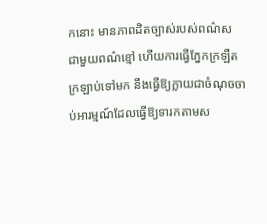កនោះ មានភាពដិតច្បាស់របស់ពណ៌ស ជាមួយពណ៌ខ្មៅ ហើយការធ្វើភ្នែកក្រឡឺតក្រឡាប់ទៅមក នឹងធ្វើឱ្យក្លាយជាចំណុចចាប់អារម្មណ៍ដែលធ្វើឱ្យទារកតាមស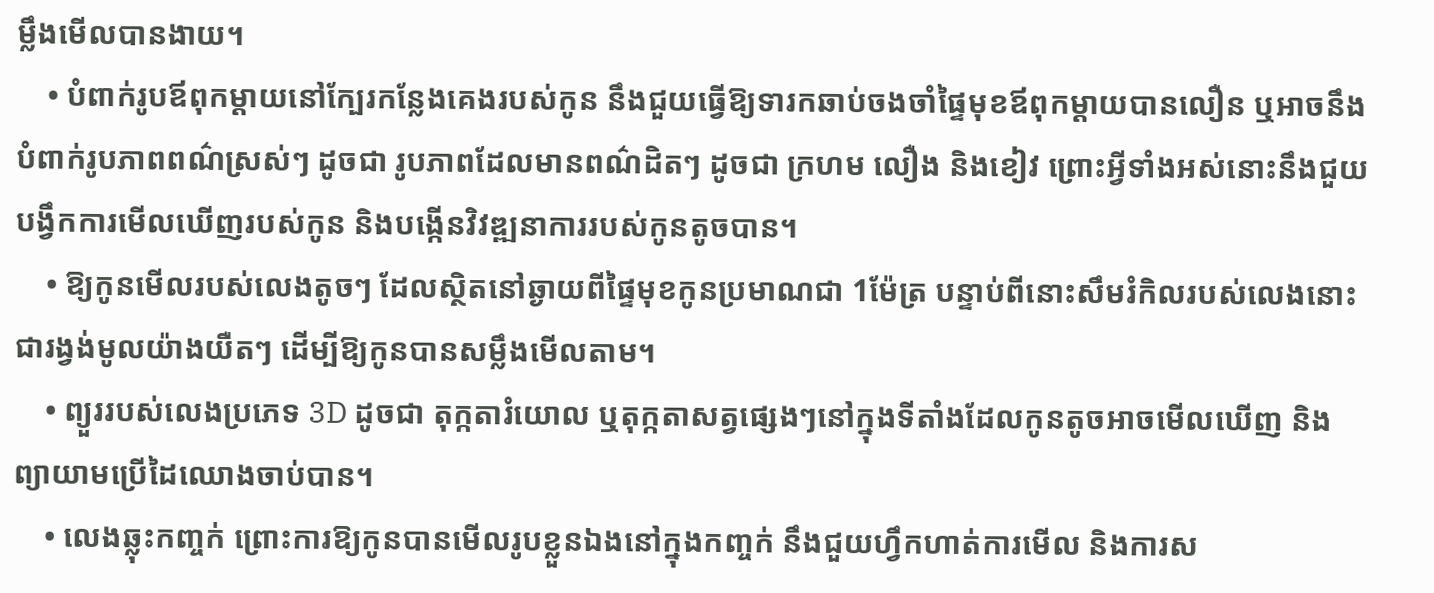ម្លឹងមើលបានងាយ។
    • បំពាក់រូបឪពុកម្ដាយនៅក្បែរកន្លែងគេងរបស់កូន នឹងជួយធ្វើឱ្យទារកឆាប់ចងចាំផ្ទៃមុខឪពុកម្ដាយបានលឿន ឬអាចនឹងបំពាក់រូបភាពពណ៌ស្រស់ៗ ដូចជា រូបភាពដែលមានពណ៌ដិតៗ ដូចជា ក្រហម លឿង និងខៀវ ព្រោះអ្វីទាំងអស់នោះនឹងជួយបង្វឹកការមើលឃើញរបស់កូន និងបង្កើនវិវឌ្ឍនាការរបស់កូនតូចបាន។
    • ឱ្យកូនមើលរបស់លេងតូចៗ ដែលស្ថិតនៅឆ្ងាយពីផ្ទៃមុខកូនប្រមាណជា 1ម៉ែត្រ បន្ទាប់ពីនោះសឹមរំកិលរបស់លេងនោះជារង្វង់មូលយ៉ាងយឺតៗ ដើម្បីឱ្យកូនបានសម្លឹងមើលតាម។
    • ព្យួររបស់លេងប្រភេទ 3D ដូចជា តុក្កតារំយោល ឬតុក្កតាសត្វផ្សេងៗនៅក្នុងទីតាំងដែលកូនតូចអាចមើលឃើញ និងព្យាយាមប្រើដៃឈោងចាប់បាន។
    • លេងឆ្លុះកញ្ចក់ ព្រោះការឱ្យកូនបានមើលរូបខ្លួនឯងនៅក្នុងកញ្ចក់ នឹងជួយហ្វឹកហាត់ការមើល និងការស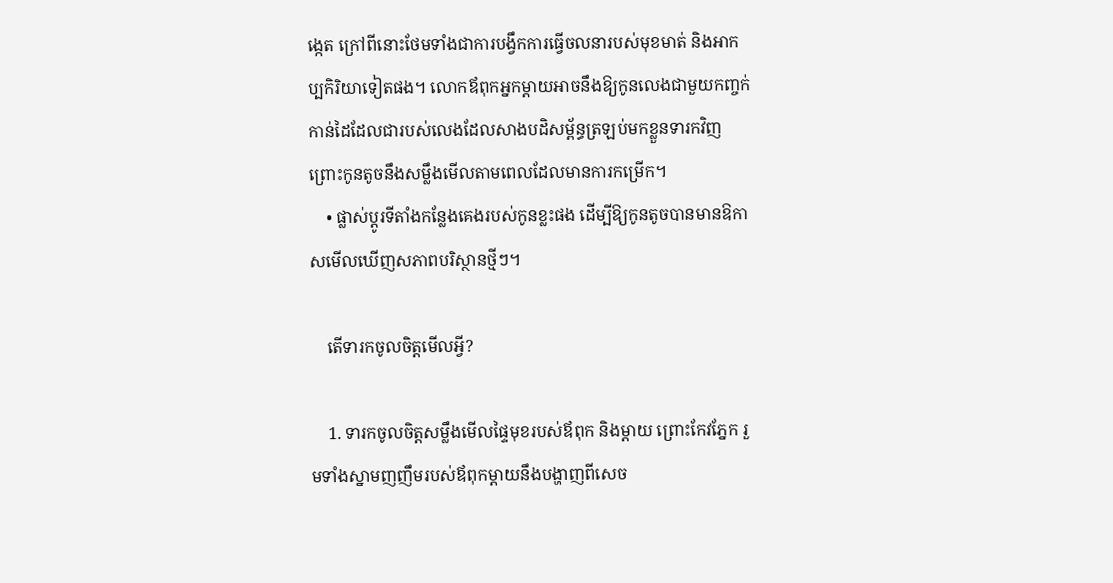ង្កេត ក្រៅពីនោះថែមទាំងជាការបង្វឹកការធ្វើចលនារបស់មុខមាត់ និងអាកប្បកិរិយាទៀតផង។ លោកឪពុកអ្នកម្ដាយអាចនឹងឱ្យកូនលេងជាមួយកញ្ចក់កាន់ដៃដែលជារបស់លេងដែលសាងបដិសម្ព័ន្ធត្រឡប់មកខ្លួនទារកវិញ ព្រោះកូនតូចនឹងសម្លឹងមើលតាមពេលដែលមានការកម្រើក។
    • ផ្លាស់ប្ដូរទីតាំងកន្លែងគេងរបស់កូនខ្លះផង ដើម្បីឱ្យកូនតូចបានមានឱកាសមើលឃើញសភាពបរិស្ថានថ្មីៗ។

    តើទារកចូលចិត្តមើលអ្វី?

    1. ទារកចូលចិត្តសម្លឹងមើលផ្ទៃមុខរបស់ឪពុក និងម្ដាយ ព្រោះកែវភ្នែក រួមទាំងស្នាមញញឹមរបស់ឪពុកម្ដាយនឹងបង្ហាញពីសេច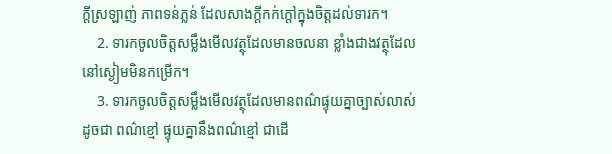ក្ដីស្រឡាញ់ ភាពទន់ភ្លន់ ដែលសាងក្ដីកក់ក្ដៅក្នុងចិត្តដល់ទារក។
    2. ទារកចូលចិត្តសម្លឹងមើលវត្ថុដែលមានចលនា ខ្លាំងជាងវត្ថុដែលនៅស្ងៀមមិនកម្រើក។
    3. ទារកចូលចិត្តសម្លឹងមើលវត្ថុដែលមានពណ៌ផ្ទុយគ្នាច្បាស់លាស់ ដូចជា ពណ៌ខ្មៅ ផ្ទុយគ្នានឹងពណ៌ខ្មៅ ជាដើ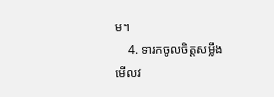ម។
    4. ទារកចូលចិត្តសម្លឹងមើលវ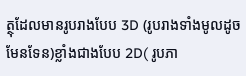ត្ថុដែលមានរូបរាងបែប 3D (រូបរាងទាំងមូលដូចមែនទែន)ខ្លាំងជាងបែប 2D( រូបភា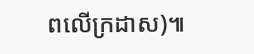ពលើក្រដាស)៕